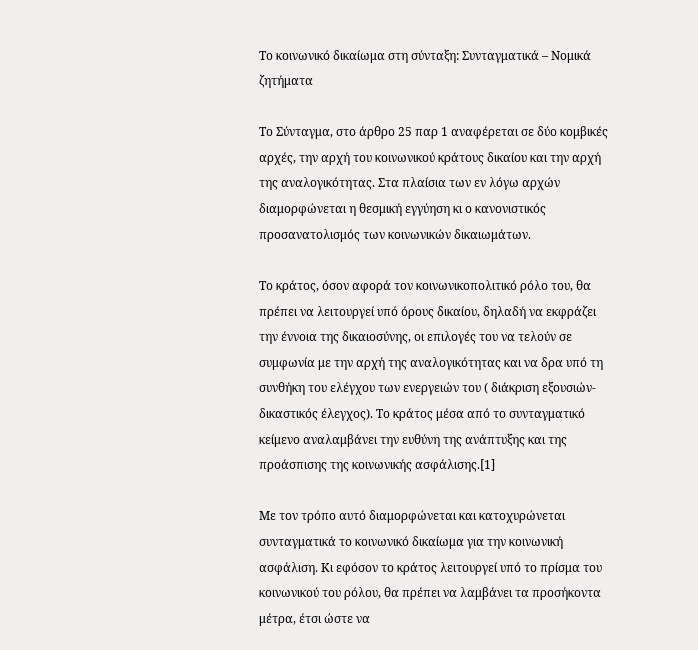Το κοινωνικό δικαίωμα στη σύνταξη: Συνταγματικά – Νομικά ζητήματα

Το Σύνταγμα, στο άρθρο 25 παρ 1 αναφέρεται σε δύο κομβικές αρχές, την αρχή του κοινωνικού κράτους δικαίου και την αρχή της αναλογικότητας. Στα πλαίσια των εν λόγω αρχών διαμορφώνεται η θεσμική εγγύηση κι ο κανονιστικός προσανατολισμός των κοινωνικών δικαιωμάτων.

Το κράτος, όσον αφορά τον κοινωνικοπολιτικό ρόλο του, θα πρέπει να λειτουργεί υπό όρους δικαίου, δηλαδή να εκφράζει την έννοια της δικαιοσύνης, οι επιλογές του να τελούν σε συμφωνία με την αρχή της αναλογικότητας και να δρα υπό τη συνθήκη του ελέγχου των ενεργειών του ( διάκριση εξουσιών- δικαστικός έλεγχος). Το κράτος μέσα από το συνταγματικό κείμενο αναλαμβάνει την ευθύνη της ανάπτυξης και της προάσπισης της κοινωνικής ασφάλισης.[1]

Με τον τρόπο αυτό διαμορφώνεται και κατοχυρώνεται συνταγματικά το κοινωνικό δικαίωμα για την κοινωνική ασφάλιση. Κι εφόσον το κράτος λειτουργεί υπό το πρίσμα του κοινωνικού του ρόλου, θα πρέπει να λαμβάνει τα προσήκοντα μέτρα, έτσι ώστε να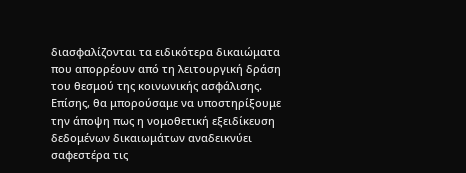διασφαλίζονται τα ειδικότερα δικαιώματα που απορρέουν από τη λειτουργική δράση του θεσμού της κοινωνικής ασφάλισης. Επίσης, θα μπορούσαμε να υποστηρίξουμε την άποψη πως η νομοθετική εξειδίκευση δεδομένων δικαιωμάτων αναδεικνύει σαφεστέρα τις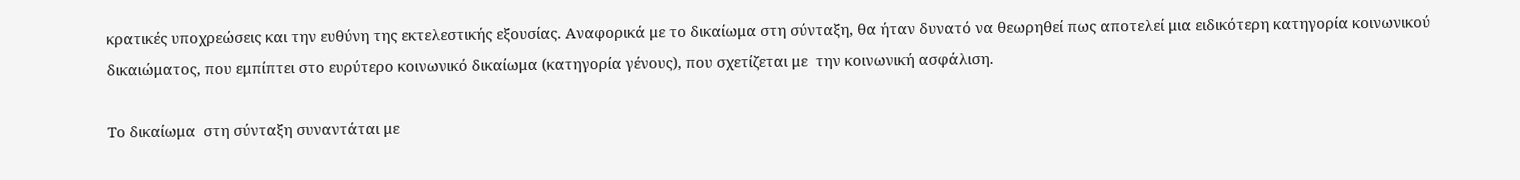κρατικές υποχρεώσεις και την ευθύνη της εκτελεστικής εξουσίας. Αναφορικά με το δικαίωμα στη σύνταξη, θα ήταν δυνατό να θεωρηθεί πως αποτελεί μια ειδικότερη κατηγορία κοινωνικού δικαιώματος, που εμπίπτει στο ευρύτερο κοινωνικό δικαίωμα (κατηγορία γένους), που σχετίζεται με  την κοινωνική ασφάλιση.

Το δικαίωμα  στη σύνταξη συναντάται με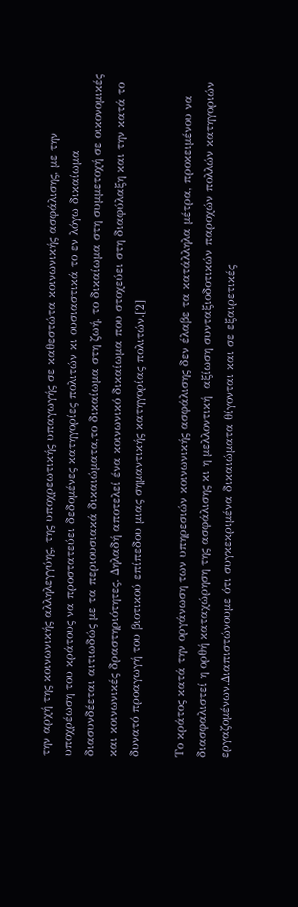την αρχή της κοινωνικής αλληλεγγύης, της υποχρεωτικής υπαγωγής σε καθεστώτα κοινωνικής ασφάλισης, με την υποχρέωση του κράτους να προστατεύει δεδομένες κατηγορίες πολιτών κι ουσιαστικά το εν λόγω δικαίωμα διασυνδέεται αιτιωδώς με τα περιουσιακά δικαιώματα,το δικαίωμα στη ζωή, το δικαίωμα στη συμμετοχή σε οικονομικές και κοινωνικές δραστηριότητες. Δηλαδή αποτελεί ένα κοινωνικό δικαίωμα που στοχεύει στη διαφύλαξη και την κατά το δυνατό προαγωγή του βιοτικού επίπεδου μιας σημαντικής κατηγορίας πολιτών.[2]

Το κράτος κατά την οργάνωση των υπηρεσιών κοινωνικής ασφάλισης δεν έλαβε τα κατάλληλα μέτρα, προκειμένου να διασφαλιστεί η ορθή καταχώρηση της ασφάλισης κι η μελλοντική  αξίωση συνταξιοδοτικών παροχών πολλών κατηγοριών εργαζομένων.Διαπιστώνουμε ότι συγκεκριμένα δικαιώματα θίγονται και σε εξαιρετικές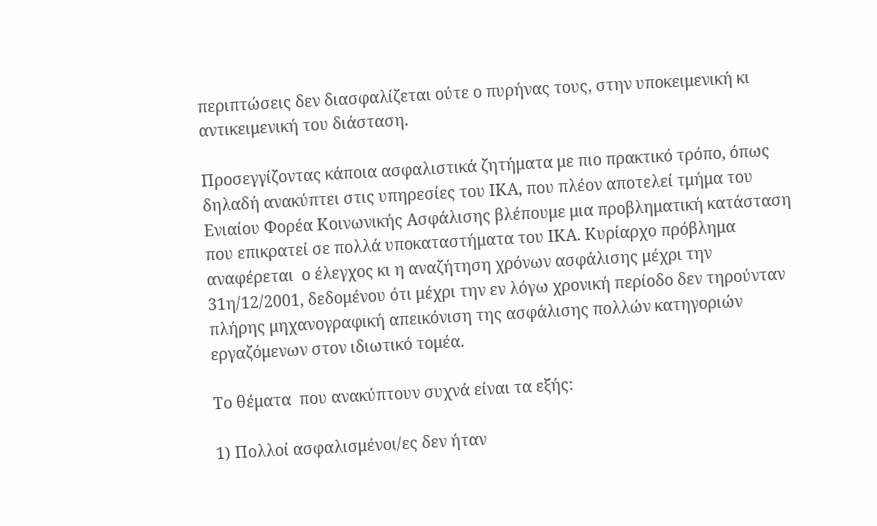περιπτώσεις δεν διασφαλίζεται ούτε ο πυρήνας τους, στην υποκειμενική κι αντικειμενική του διάσταση.

Προσεγγίζοντας κάποια ασφαλιστικά ζητήματα με πιο πρακτικό τρόπο, όπως δηλαδή ανακύπτει στις υπηρεσίες του ΙΚΑ, που πλέον αποτελεί τμήμα του Ενιαίου Φορέα Κοινωνικής Ασφάλισης βλέπουμε μια προβληματική κατάσταση που επικρατεί σε πολλά υποκαταστήματα του ΙΚΑ. Κυρίαρχο πρόβλημα αναφέρεται  ο έλεγχος κι η αναζήτηση χρόνων ασφάλισης μέχρι την 31η/12/2001, δεδομένου ότι μέχρι την εν λόγω χρονική περίοδο δεν τηρούνταν πλήρης μηχανογραφική απεικόνιση της ασφάλισης πολλών κατηγοριών εργαζόμενων στον ιδιωτικό τομέα.

Το θέματα  που ανακύπτουν συχνά είναι τα εξής:

1) Πολλοί ασφαλισμένοι/ες δεν ήταν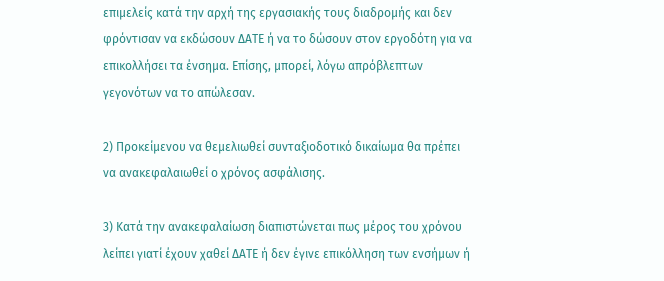επιμελείς κατά την αρχή της εργασιακής τους διαδρομής και δεν φρόντισαν να εκδώσουν ΔΑΤΕ ή να το δώσουν στον εργοδότη για να επικολλήσει τα ένσημα. Επίσης, μπορεί, λόγω απρόβλεπτων γεγονότων να το απώλεσαν.

2) Προκείμενου να θεμελιωθεί συνταξιοδοτικό δικαίωμα θα πρέπει να ανακεφαλαιωθεί ο χρόνος ασφάλισης.

3) Κατά την ανακεφαλαίωση διαπιστώνεται πως μέρος του χρόνου λείπει γιατί έχουν χαθεί ΔΑΤΕ ή δεν έγινε επικόλληση των ενσήμων ή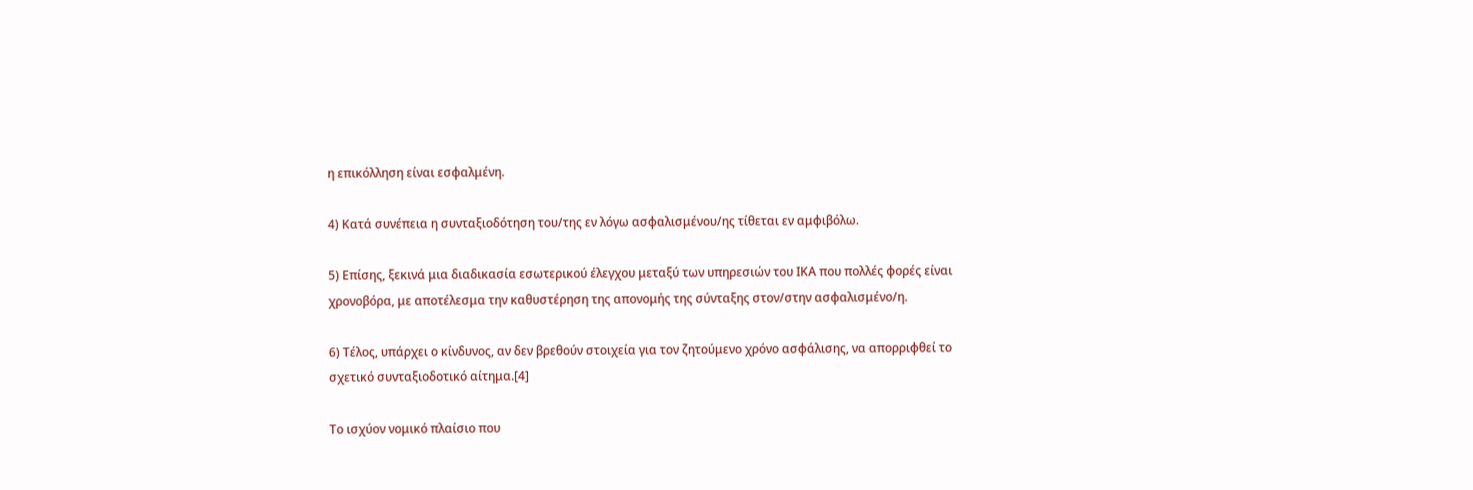η επικόλληση είναι εσφαλμένη.

4) Κατά συνέπεια η συνταξιοδότηση του/της εν λόγω ασφαλισμένου/ης τίθεται εν αμφιβόλω.

5) Επίσης, ξεκινά μια διαδικασία εσωτερικού έλεγχου μεταξύ των υπηρεσιών του ΙΚΑ που πολλές φορές είναι χρονοβόρα, με αποτέλεσμα την καθυστέρηση της απονομής της σύνταξης στον/στην ασφαλισμένο/η.

6) Τέλος, υπάρχει ο κίνδυνος, αν δεν βρεθούν στοιχεία για τον ζητούμενο χρόνο ασφάλισης, να απορριφθεί το σχετικό συνταξιοδοτικό αίτημα.[4]

Το ισχύον νομικό πλαίσιο που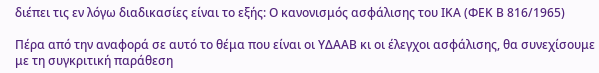διέπει τις εν λόγω διαδικασίες είναι το εξής: Ο κανονισμός ασφάλισης του ΙΚΑ (ΦΕΚ Β 816/1965)

Πέρα από την αναφορά σε αυτό το θέμα που είναι οι ΥΔΑΑΒ κι οι έλεγχοι ασφάλισης, θα συνεχίσουμε με τη συγκριτική παράθεση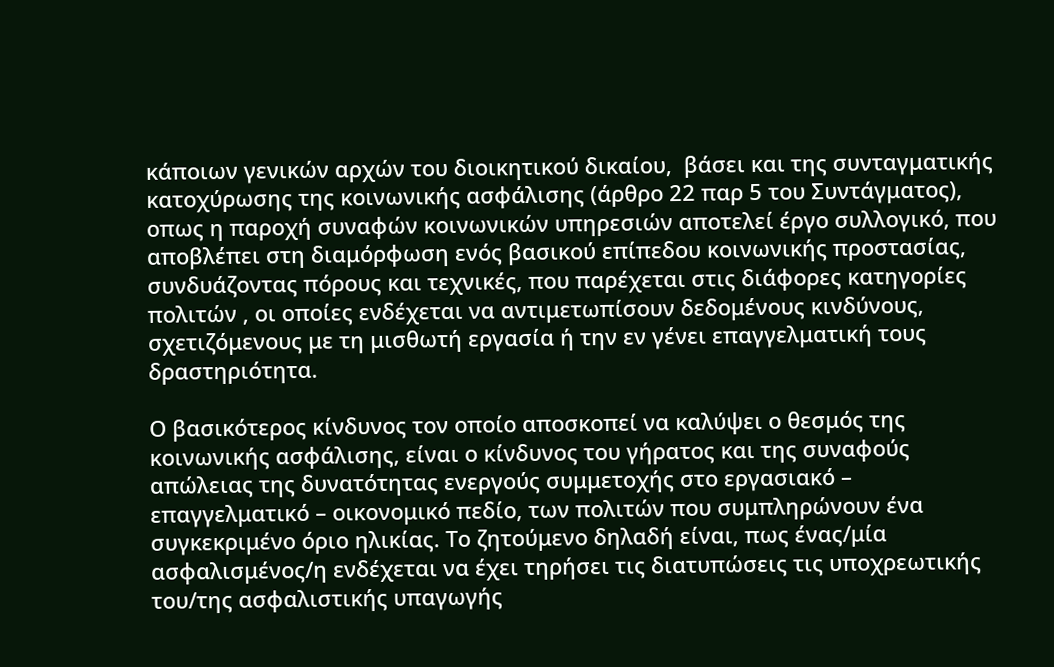κάποιων γενικών αρχών του διοικητικού δικαίου,  βάσει και της συνταγματικής κατοχύρωσης της κοινωνικής ασφάλισης (άρθρο 22 παρ 5 του Συντάγματος), οπως η παροχή συναφών κοινωνικών υπηρεσιών αποτελεί έργο συλλογικό, που αποβλέπει στη διαμόρφωση ενός βασικού επίπεδου κοινωνικής προστασίας, συνδυάζοντας πόρους και τεχνικές, που παρέχεται στις διάφορες κατηγορίες πολιτών , οι οποίες ενδέχεται να αντιμετωπίσουν δεδομένους κινδύνους, σχετιζόμενους με τη μισθωτή εργασία ή την εν γένει επαγγελματική τους δραστηριότητα.

Ο βασικότερος κίνδυνος τον οποίο αποσκοπεί να καλύψει ο θεσμός της κοινωνικής ασφάλισης, είναι ο κίνδυνος του γήρατος και της συναφούς απώλειας της δυνατότητας ενεργούς συμμετοχής στο εργασιακό – επαγγελματικό – οικονομικό πεδίο, των πολιτών που συμπληρώνουν ένα συγκεκριμένο όριο ηλικίας. Το ζητούμενο δηλαδή είναι, πως ένας/μία ασφαλισμένος/η ενδέχεται να έχει τηρήσει τις διατυπώσεις τις υποχρεωτικής του/της ασφαλιστικής υπαγωγής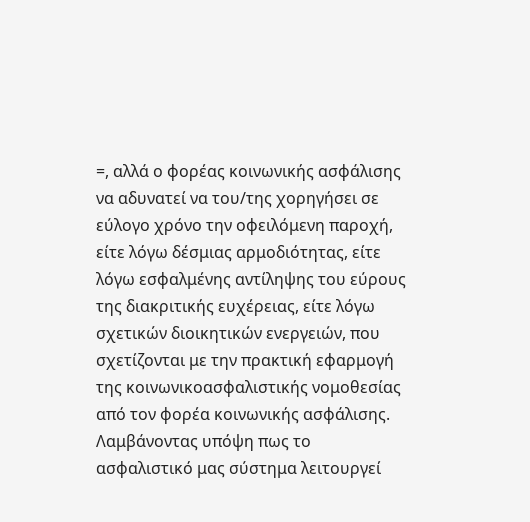=, αλλά ο φορέας κοινωνικής ασφάλισης να αδυνατεί να του/της χορηγήσει σε εύλογο χρόνο την οφειλόμενη παροχή, είτε λόγω δέσμιας αρμοδιότητας, είτε λόγω εσφαλμένης αντίληψης του εύρους της διακριτικής ευχέρειας, είτε λόγω σχετικών διοικητικών ενεργειών, που σχετίζονται με την πρακτική εφαρμογή της κοινωνικοασφαλιστικής νομοθεσίας από τον φορέα κοινωνικής ασφάλισης. Λαμβάνοντας υπόψη πως το ασφαλιστικό μας σύστημα λειτουργεί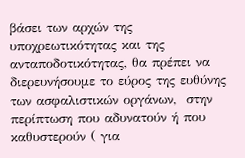βάσει των αρχών της υποχρεωτικότητας και της ανταποδοτικότητας, θα πρέπει να διερευνήσουμε το εύρος της ευθύνης των ασφαλιστικών οργάνων,  στην περίπτωση που αδυνατούν ή που καθυστερούν ( για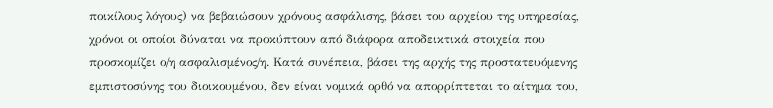ποικίλους λόγους) να βεβαιώσουν χρόνους ασφάλισης, βάσει του αρχείου της υπηρεσίας, χρόνοι οι οποίοι δύναται να προκύπτουν από διάφορα αποδεικτικά στοιχεία που προσκομίζει ο/η ασφαλισμένος/η. Κατά συνέπεια, βάσει της αρχής της προστατευόμενης εμπιστοσύνης του διοικουμένου, δεν είναι νομικά ορθό να απορρίπτεται το αίτημα του,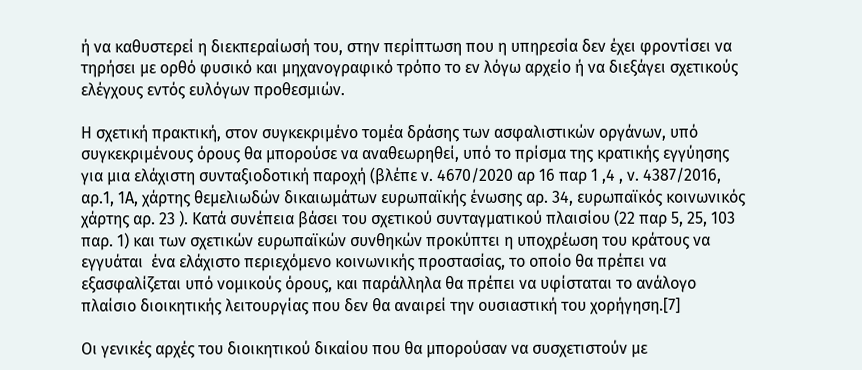ή να καθυστερεί η διεκπεραίωσή του, στην περίπτωση που η υπηρεσία δεν έχει φροντίσει να τηρήσει με ορθό φυσικό και μηχανογραφικό τρόπο το εν λόγω αρχείο ή να διεξάγει σχετικούς ελέγχους εντός ευλόγων προθεσμιών.

Η σχετική πρακτική, στον συγκεκριμένο τομέα δράσης των ασφαλιστικών οργάνων, υπό συγκεκριμένους όρους θα μπορούσε να αναθεωρηθεί, υπό το πρίσμα της κρατικής εγγύησης για μια ελάχιστη συνταξιοδοτική παροχή (βλέπε ν. 4670/2020 αρ 16 παρ 1 ,4 , ν. 4387/2016, αρ.1, 1Α, χάρτης θεμελιωδών δικαιωμάτων ευρωπαϊκής ένωσης αρ. 34, ευρωπαϊκός κοινωνικός χάρτης αρ. 23 ). Κατά συνέπεια βάσει του σχετικού συνταγματικού πλαισίου (22 παρ 5, 25, 103 παρ. 1) και των σχετικών ευρωπαϊκών συνθηκών προκύπτει η υποχρέωση του κράτους να  εγγυάται  ένα ελάχιστο περιεχόμενο κοινωνικής προστασίας, το οποίο θα πρέπει να εξασφαλίζεται υπό νομικούς όρους, και παράλληλα θα πρέπει να υφίσταται το ανάλογο πλαίσιο διοικητικής λειτουργίας που δεν θα αναιρεί την ουσιαστική του χορήγηση.[7]

Οι γενικές αρχές του διοικητικού δικαίου που θα μπορούσαν να συσχετιστούν με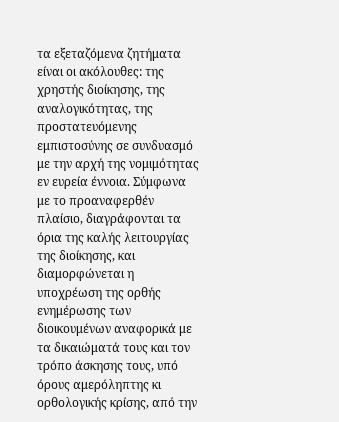τα εξεταζόμενα ζητήματα είναι οι ακόλουθες: της χρηστής διοίκησης, της αναλογικότητας, της προστατευόμενης εμπιστοσύνης σε συνδυασμό με την αρχή της νομιμότητας εν ευρεία έννοια. Σύμφωνα με το προαναφερθέν πλαίσιο, διαγράφονται τα όρια της καλής λειτουργίας της διοίκησης, και διαμορφώνεται η υποχρέωση της ορθής ενημέρωσης των διοικουμένων αναφορικά με τα δικαιώματά τους και τον τρόπο άσκησης τους, υπό όρους αμερόληπτης κι ορθολογικής κρίσης, από την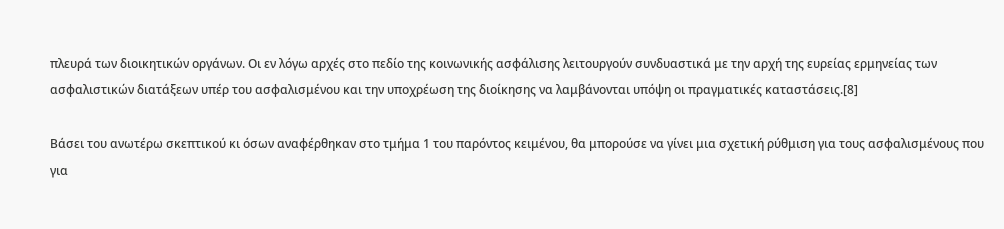πλευρά των διοικητικών οργάνων. Οι εν λόγω αρχές στο πεδίο της κοινωνικής ασφάλισης λειτουργούν συνδυαστικά με την αρχή της ευρείας ερμηνείας των ασφαλιστικών διατάξεων υπέρ του ασφαλισμένου και την υποχρέωση της διοίκησης να λαμβάνονται υπόψη οι πραγματικές καταστάσεις.[8]

Βάσει του ανωτέρω σκεπτικού κι όσων αναφέρθηκαν στο τμήμα 1 του παρόντος κειμένου, θα μπορούσε να γίνει μια σχετική ρύθμιση για τους ασφαλισμένους που για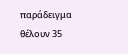παράδειγμα θέλουν 35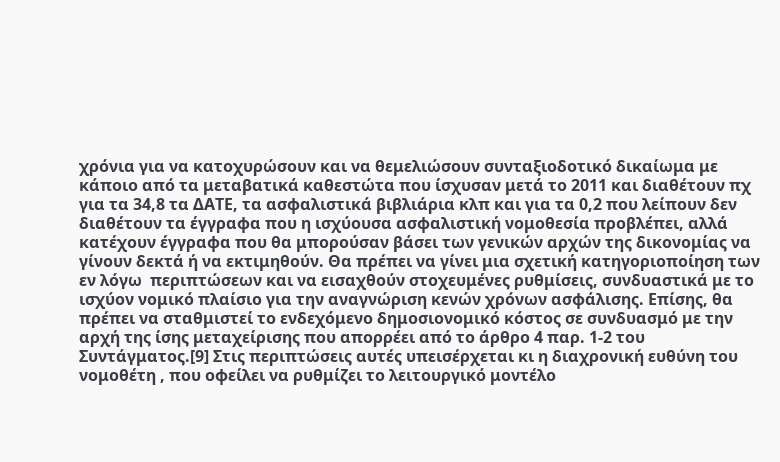χρόνια για να κατοχυρώσουν και να θεμελιώσουν συνταξιοδοτικό δικαίωμα με κάποιο από τα μεταβατικά καθεστώτα που ίσχυσαν μετά το 2011 και διαθέτουν πχ για τα 34,8 τα ΔΑΤΕ, τα ασφαλιστικά βιβλιάρια κλπ και για τα 0,2 που λείπουν δεν διαθέτουν τα έγγραφα που η ισχύουσα ασφαλιστική νομοθεσία προβλέπει, αλλά κατέχουν έγγραφα που θα μπορούσαν βάσει των γενικών αρχών της δικονομίας να γίνουν δεκτά ή να εκτιμηθούν. Θα πρέπει να γίνει μια σχετική κατηγοριοποίηση των εν λόγω  περιπτώσεων και να εισαχθούν στοχευμένες ρυθμίσεις, συνδυαστικά με το ισχύον νομικό πλαίσιο για την αναγνώριση κενών χρόνων ασφάλισης. Επίσης, θα πρέπει να σταθμιστεί το ενδεχόμενο δημοσιονομικό κόστος σε συνδυασμό με την αρχή της ίσης μεταχείρισης που απορρέει από το άρθρο 4 παρ. 1-2 του Συντάγματος.[9] Στις περιπτώσεις αυτές υπεισέρχεται κι η διαχρονική ευθύνη του νομοθέτη , που οφείλει να ρυθμίζει το λειτουργικό μοντέλο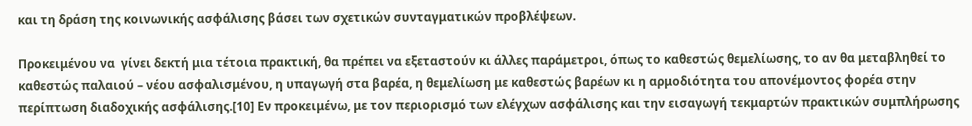και τη δράση της κοινωνικής ασφάλισης βάσει των σχετικών συνταγματικών προβλέψεων.

Προκειμένου να  γίνει δεκτή μια τέτοια πρακτική, θα πρέπει να εξεταστούν κι άλλες παράμετροι, όπως το καθεστώς θεμελίωσης, το αν θα μεταβληθεί το καθεστώς παλαιού – νέου ασφαλισμένου, η υπαγωγή στα βαρέα, η θεμελίωση με καθεστώς βαρέων κι η αρμοδιότητα του απονέμοντος φορέα στην περίπτωση διαδοχικής ασφάλισης.[10] Εν προκειμένω, με τον περιορισμό των ελέγχων ασφάλισης και την εισαγωγή τεκμαρτών πρακτικών συμπλήρωσης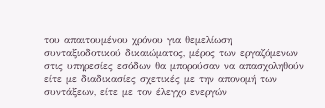του απαιτουμένου χρόνου για θεμελίωση συνταξιοδοτικού δικαιώματος, μέρος των εργαζόμενων στις υπηρεσίες εσόδων θα μπορούσαν να απασχοληθούν είτε με διαδικασίες σχετικές με την απονομή των συντάξεων, είτε με τον έλεγχο ενεργών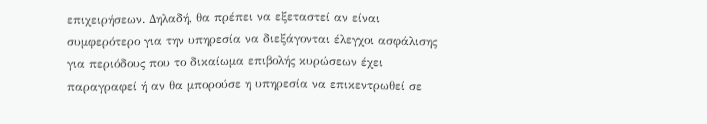επιχειρήσεων. Δηλαδή, θα πρέπει να εξεταστεί αν είναι συμφερότερο για την υπηρεσία να διεξάγονται έλεγχοι ασφάλισης για περιόδους που το δικαίωμα επιβολής κυρώσεων έχει παραγραφεί ή αν θα μπορούσε η υπηρεσία να επικεντρωθεί σε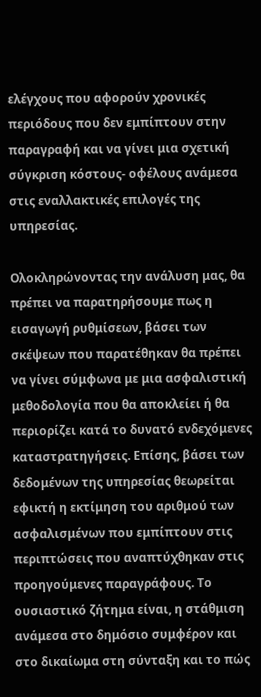ελέγχους που αφορούν χρονικές περιόδους που δεν εμπίπτουν στην παραγραφή και να γίνει μια σχετική σύγκριση κόστους- οφέλους ανάμεσα στις εναλλακτικές επιλογές της υπηρεσίας.

Ολοκληρώνοντας την ανάλυση μας, θα πρέπει να παρατηρήσουμε πως η εισαγωγή ρυθμίσεων, βάσει των σκέψεων που παρατέθηκαν θα πρέπει να γίνει σύμφωνα με μια ασφαλιστική μεθοδολογία που θα αποκλείει ή θα περιορίζει κατά το δυνατό ενδεχόμενες καταστρατηγήσεις. Επίσης, βάσει των δεδομένων της υπηρεσίας θεωρείται εφικτή η εκτίμηση του αριθμού των ασφαλισμένων που εμπίπτουν στις περιπτώσεις που αναπτύχθηκαν στις προηγούμενες παραγράφους. Το ουσιαστικό ζήτημα είναι, η στάθμιση ανάμεσα στο δημόσιο συμφέρον και στο δικαίωμα στη σύνταξη και το πώς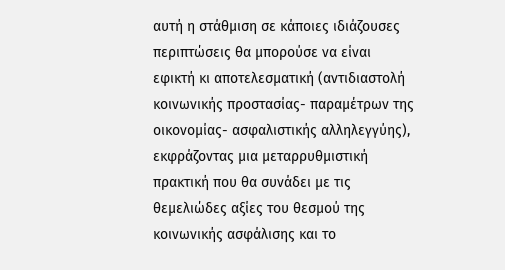αυτή η στάθμιση σε κάποιες ιδιάζουσες περιπτώσεις θα μπορούσε να είναι εφικτή κι αποτελεσματική (αντιδιαστολή κοινωνικής προστασίας- παραμέτρων της οικονομίας- ασφαλιστικής αλληλεγγύης), εκφράζοντας μια μεταρρυθμιστική πρακτική που θα συνάδει με τις θεμελιώδες αξίες του θεσμού της κοινωνικής ασφάλισης και το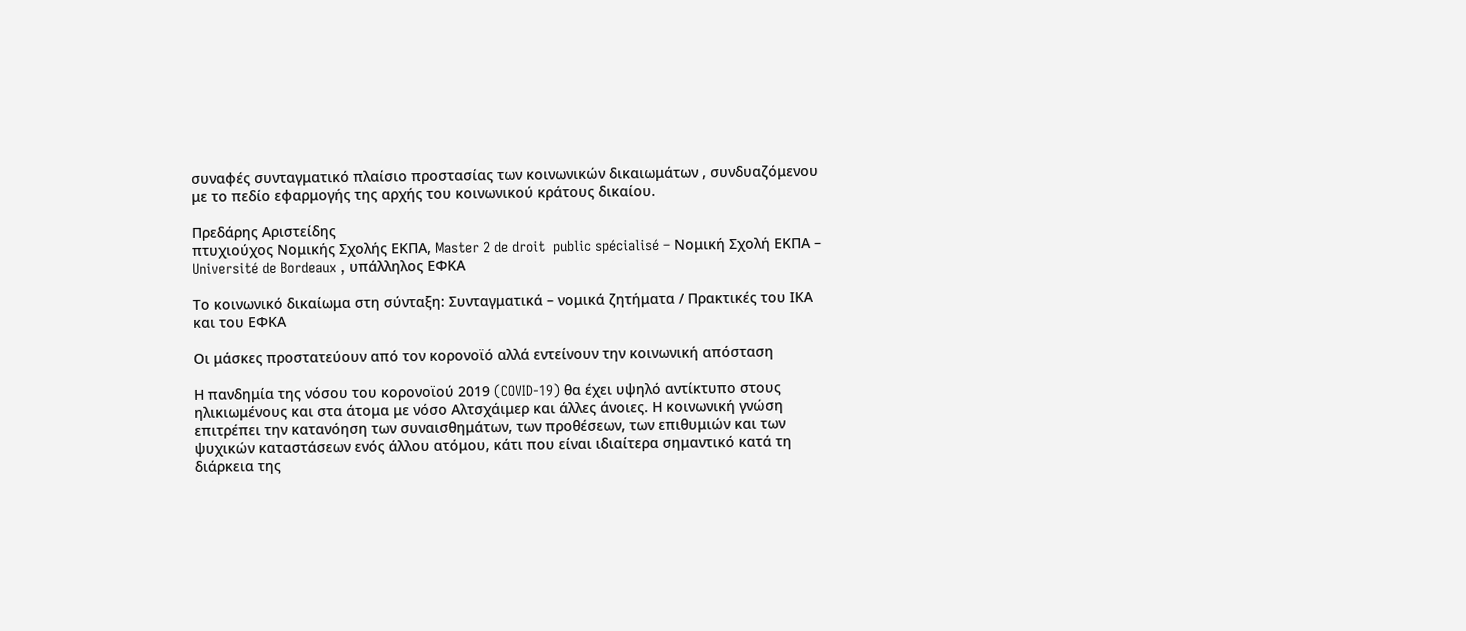συναφές συνταγματικό πλαίσιο προστασίας των κοινωνικών δικαιωμάτων , συνδυαζόμενου με το πεδίο εφαρμογής της αρχής του κοινωνικού κράτους δικαίου.

Πρεδάρης Αριστείδης
πτυχιούχος Νομικής Σχολής ΕΚΠΑ, Master 2 de droit  public spécialisé – Νομική Σχολή ΕΚΠΑ – Université de Bordeaux , υπάλληλος ΕΦΚΑ

Το κοινωνικό δικαίωμα στη σύνταξη: Συνταγματικά – νομικά ζητήματα / Πρακτικές του ΙΚΑ και του ΕΦΚΑ

Οι μάσκες προστατεύουν από τον κορονοϊό αλλά εντείνουν την κοινωνική απόσταση

Η πανδημία της νόσου του κορονοϊού 2019 (COVID-19) θα έχει υψηλό αντίκτυπο στους ηλικιωμένους και στα άτομα με νόσο Αλτσχάιμερ και άλλες άνοιες. Η κοινωνική γνώση επιτρέπει την κατανόηση των συναισθημάτων, των προθέσεων, των επιθυμιών και των ψυχικών καταστάσεων ενός άλλου ατόμου, κάτι που είναι ιδιαίτερα σημαντικό κατά τη διάρκεια της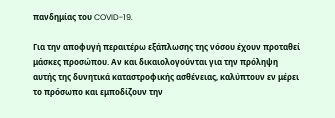πανδημίας του COVID-19.

Για την αποφυγή περαιτέρω εξάπλωσης της νόσου έχουν προταθεί μάσκες προσώπου. Αν και δικαιολογούνται για την πρόληψη αυτής της δυνητικά καταστροφικής ασθένειας, καλύπτουν εν μέρει το πρόσωπο και εμποδίζουν την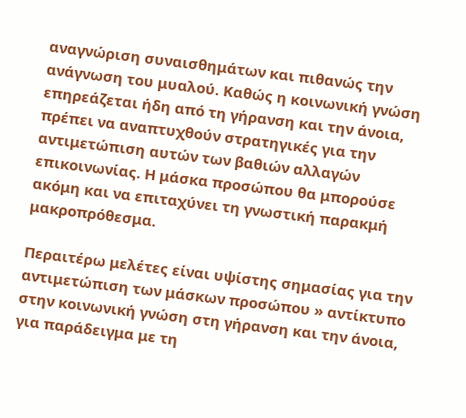αναγνώριση συναισθημάτων και πιθανώς την ανάγνωση του μυαλού. Καθώς η κοινωνική γνώση επηρεάζεται ήδη από τη γήρανση και την άνοια, πρέπει να αναπτυχθούν στρατηγικές για την αντιμετώπιση αυτών των βαθιών αλλαγών επικοινωνίας. Η μάσκα προσώπου θα μπορούσε ακόμη και να επιταχύνει τη γνωστική παρακμή μακροπρόθεσμα.

Περαιτέρω μελέτες είναι υψίστης σημασίας για την αντιμετώπιση των μάσκων προσώπου » αντίκτυπο στην κοινωνική γνώση στη γήρανση και την άνοια, για παράδειγμα με τη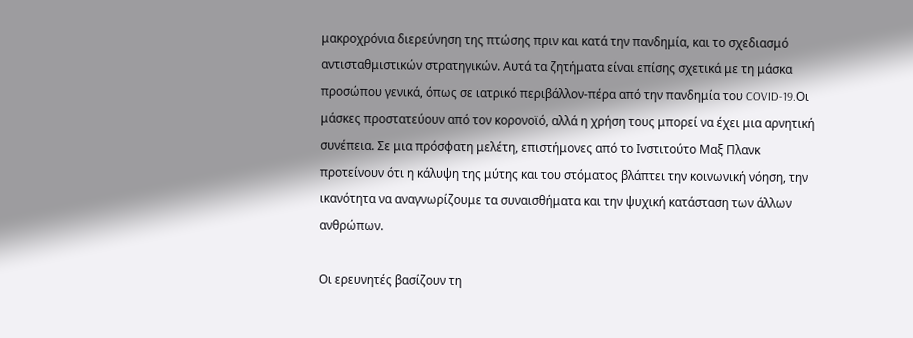μακροχρόνια διερεύνηση της πτώσης πριν και κατά την πανδημία, και το σχεδιασμό αντισταθμιστικών στρατηγικών. Αυτά τα ζητήματα είναι επίσης σχετικά με τη μάσκα προσώπου γενικά, όπως σε ιατρικό περιβάλλον-πέρα από την πανδημία του COVID-19.Οι μάσκες προστατεύουν από τον κορονοϊό, αλλά η χρήση τους μπορεί να έχει μια αρνητική συνέπεια. Σε μια πρόσφατη μελέτη, επιστήμονες από το Ινστιτούτο Μαξ Πλανκ προτείνουν ότι η κάλυψη της μύτης και του στόματος βλάπτει την κοινωνική νόηση, την ικανότητα να αναγνωρίζουμε τα συναισθήματα και την ψυχική κατάσταση των άλλων ανθρώπων.

Οι ερευνητές βασίζουν τη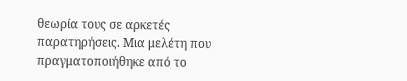θεωρία τους σε αρκετές παρατηρήσεις. Μια μελέτη που πραγματοποιήθηκε από το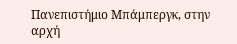Πανεπιστήμιο Μπάμπεργκ, στην αρχή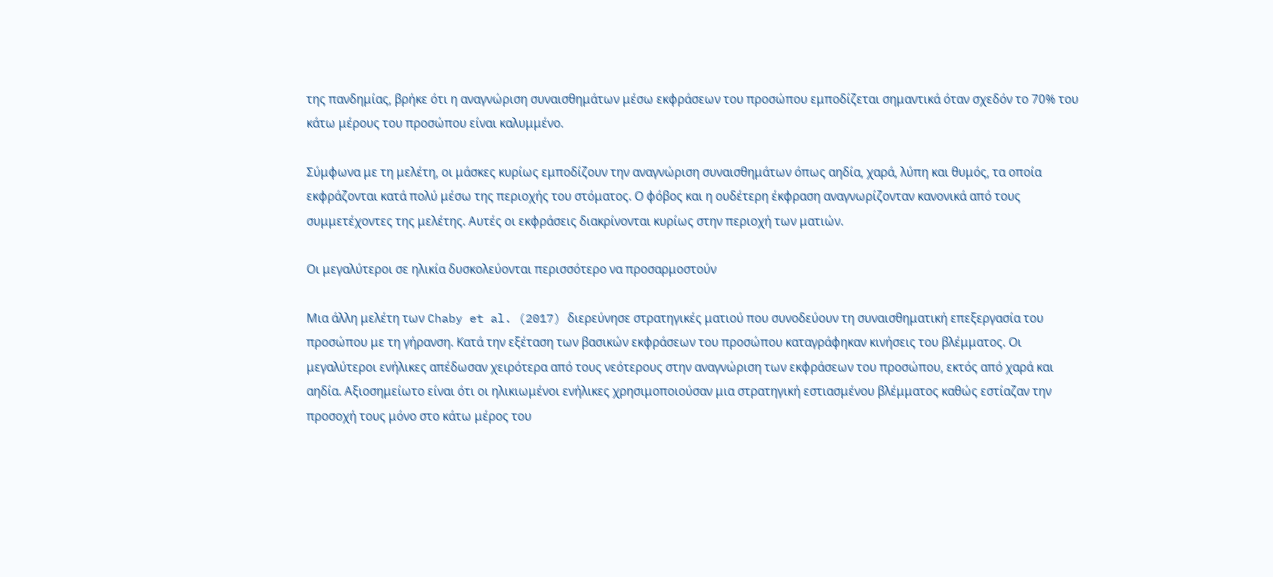της πανδημίας, βρήκε ότι η αναγνώριση συναισθημάτων μέσω εκφράσεων του προσώπου εμποδίζεται σημαντικά όταν σχεδόν το 70% του κάτω μέρους του προσώπου είναι καλυμμένο.

Σύμφωνα με τη μελέτη, οι μάσκες κυρίως εμποδίζουν την αναγνώριση συναισθημάτων όπως αηδία, χαρά, λύπη και θυμός, τα οποία εκφράζονται κατά πολύ μέσω της περιοχής του στόματος. Ο φόβος και η ουδέτερη έκφραση αναγνωρίζονταν κανονικά από τους συμμετέχοντες της μελέτης. Αυτές οι εκφράσεις διακρίνονται κυρίως στην περιοχή των ματιών.

Οι μεγαλύτεροι σε ηλικία δυσκολεύονται περισσότερο να προσαρμοστούν

Μια άλλη μελέτη των Chaby et al. (2017) διερεύνησε στρατηγικές ματιού που συνοδεύουν τη συναισθηματική επεξεργασία του προσώπου με τη γήρανση. Κατά την εξέταση των βασικών εκφράσεων του προσώπου καταγράφηκαν κινήσεις του βλέμματος. Οι μεγαλύτεροι ενήλικες απέδωσαν χειρότερα από τους νεότερους στην αναγνώριση των εκφράσεων του προσώπου, εκτός από χαρά και αηδία. Αξιοσημείωτο είναι ότι οι ηλικιωμένοι ενήλικες χρησιμοποιούσαν μια στρατηγική εστιασμένου βλέμματος καθώς εστίαζαν την προσοχή τους μόνο στο κάτω μέρος του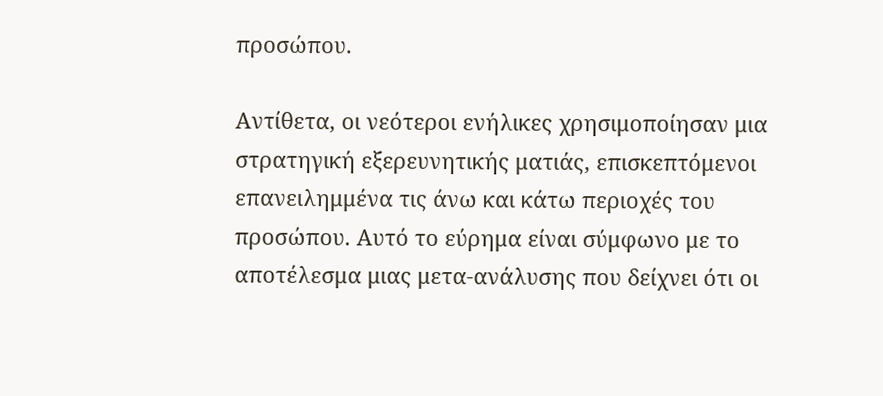προσώπου.

Αντίθετα, οι νεότεροι ενήλικες χρησιμοποίησαν μια στρατηγική εξερευνητικής ματιάς, επισκεπτόμενοι επανειλημμένα τις άνω και κάτω περιοχές του προσώπου. Αυτό το εύρημα είναι σύμφωνο με το αποτέλεσμα μιας μετα-ανάλυσης που δείχνει ότι οι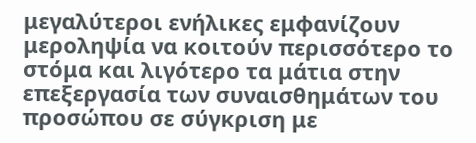μεγαλύτεροι ενήλικες εμφανίζουν μεροληψία να κοιτούν περισσότερο το στόμα και λιγότερο τα μάτια στην επεξεργασία των συναισθημάτων του προσώπου σε σύγκριση με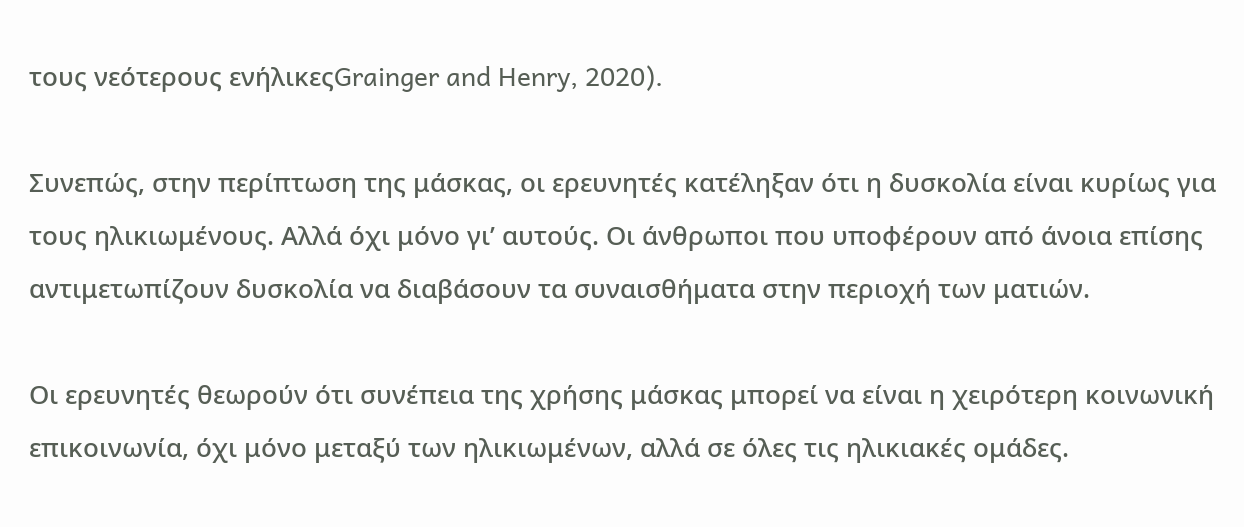τους νεότερους ενήλικεςGrainger and Henry, 2020).

Συνεπώς, στην περίπτωση της μάσκας, οι ερευνητές κατέληξαν ότι η δυσκολία είναι κυρίως για τους ηλικιωμένους. Αλλά όχι μόνο γι’ αυτούς. Οι άνθρωποι που υποφέρουν από άνοια επίσης αντιμετωπίζουν δυσκολία να διαβάσουν τα συναισθήματα στην περιοχή των ματιών.

Οι ερευνητές θεωρούν ότι συνέπεια της χρήσης μάσκας μπορεί να είναι η χειρότερη κοινωνική επικοινωνία, όχι μόνο μεταξύ των ηλικιωμένων, αλλά σε όλες τις ηλικιακές ομάδες.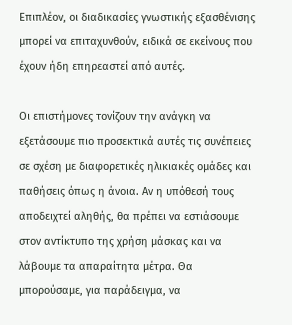Επιπλέον, οι διαδικασίες γνωστικής εξασθένισης μπορεί να επιταχυνθούν, ειδικά σε εκείνους που έχουν ήδη επηρεαστεί από αυτές.

Οι επιστήμονες τονίζουν την ανάγκη να εξετάσουμε πιο προσεκτικά αυτές τις συνέπειες σε σχέση με διαφορετικές ηλικιακές ομάδες και παθήσεις όπως η άνοια. Αν η υπόθεσή τους αποδειχτεί αληθής, θα πρέπει να εστιάσουμε στον αντίκτυπο της χρήση μάσκας και να λάβουμε τα απαραίτητα μέτρα. Θα μπορούσαμε, για παράδειγμα, να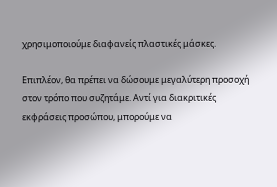χρησιμοποιούμε διαφανείς πλαστικές μάσκες.

Επιπλέον, θα πρέπει να δώσουμε μεγαλύτερη προσοχή στον τρόπο που συζητάμε. Αντί για διακριτικές εκφράσεις προσώπου, μπορούμε να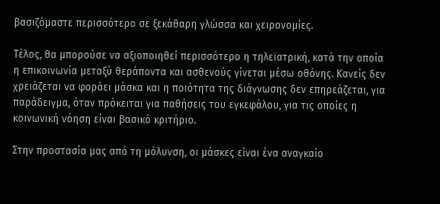βασιζόμαστε περισσότερο σε ξεκάθαρη γλώσσα και χειρονομίες.

Τέλος, θα μπορούσε να αξιοποιηθεί περισσότερο η τηλεϊατρική, κατά την οποία η επικοινωνία μεταξύ θεράποντα και ασθενούς γίνεται μέσω οθόνης. Κανείς δεν χρειάζεται να φοράει μάσκα και η ποιότητα της διάγνωσης δεν επηρεάζεται, για παράδειγμα, όταν πρόκειται για παθήσεις του εγκεφάλου, για τις οποίες η κοινωνική νόηση είναι βασικό κριτήριο.

Στην προστασία μας από τη μόλυνση, οι μάσκες είναι ένα αναγκαίο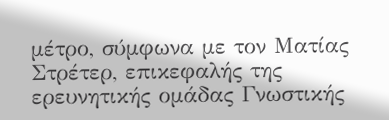μέτρο, σύμφωνα με τον Ματίας Στρέτερ, επικεφαλής της ερευνητικής ομάδας Γνωστικής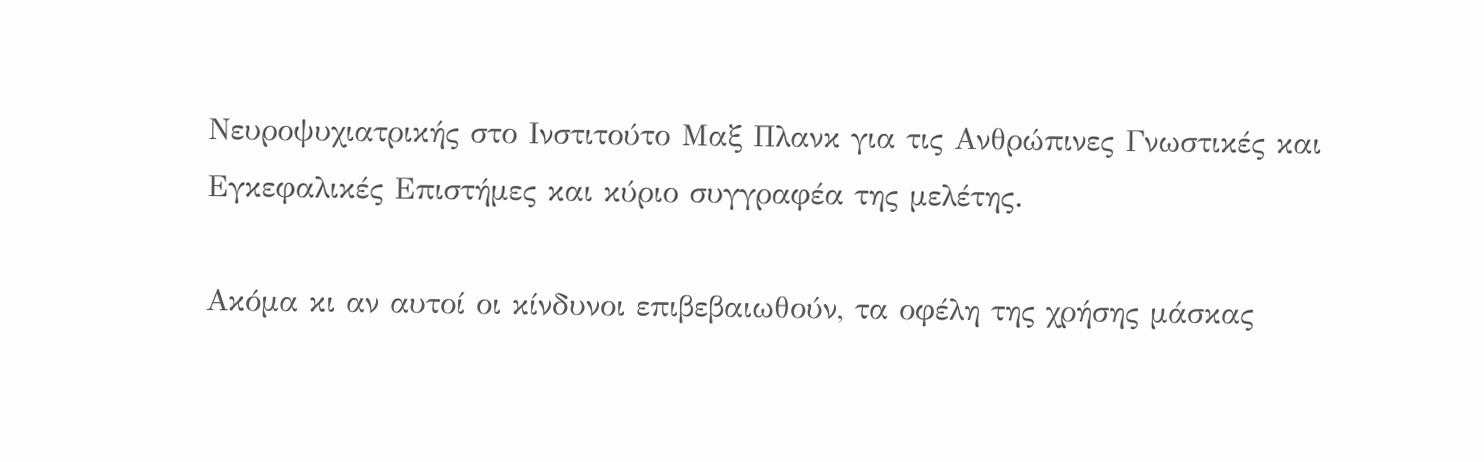Νευροψυχιατρικής στο Ινστιτούτο Μαξ Πλανκ για τις Ανθρώπινες Γνωστικές και Εγκεφαλικές Επιστήμες και κύριο συγγραφέα της μελέτης.

Ακόμα κι αν αυτοί οι κίνδυνοι επιβεβαιωθούν, τα οφέλη της χρήσης μάσκας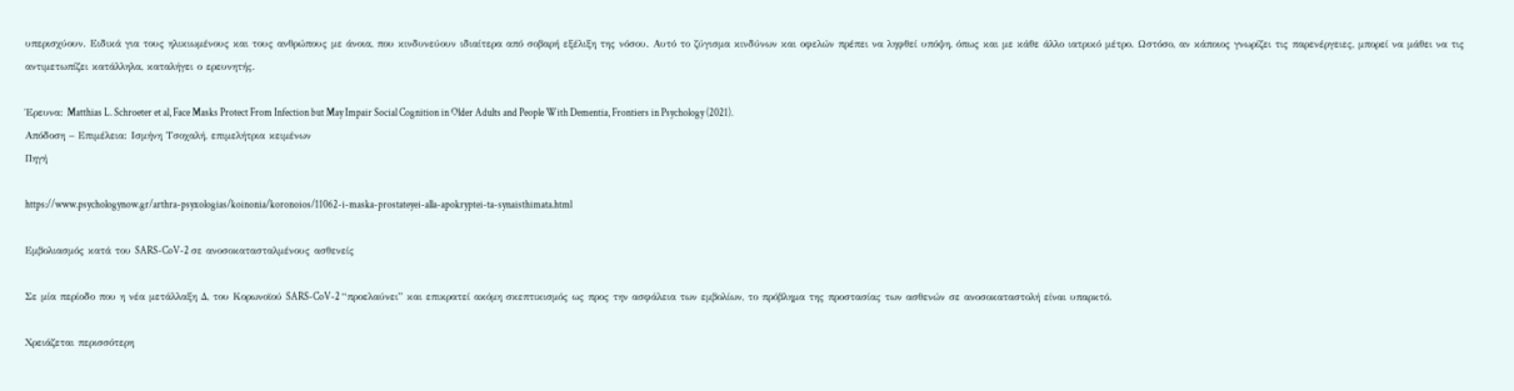υπερισχύουν. Ειδικά για τους ηλικιωμένους και τους ανθρώπους με άνοια, που κινδυνεύουν ιδιαίτερα από σοβαρή εξέλιξη της νόσου. Αυτό το ζύγισμα κινδύνων και οφελών πρέπει να ληφθεί υπόψη, όπως και με κάθε άλλο ιατρικό μέτρο. Ωστόσο, αν κάποιος γνωρίζει τις παρενέργειες, μπορεί να μάθει να τις αντιμετωπίζει κατάλληλα, καταλήγει ο ερευνητής.

Έρευνα: Matthias L. Schroeter et al, Face Masks Protect From Infection but May Impair Social Cognition in Older Adults and People With Dementia, Frontiers in Psychology (2021).
Απόδοση – Επιμέλεια: Ισμήνη Τσοχαλή, επιμελήτρια κειμένων
Πηγή

https://www.psychologynow.gr/arthra-psyxologias/koinonia/koronoios/11062-i-maska-prostateyei-alla-apokryptei-ta-synaisthimata.html

Εμβολιασμός κατά του SARS-CoV-2 σε ανοσοκατασταλμένους ασθενείς

Σε μία περίοδο που η νέα μετάλλαξη Δ, του Κορωνοϊού SARS-CoV-2 “προελαύνει” και επικρατεί ακόμη σκεπτικισμός ως προς την ασφάλεια των εμβολίων, το πρόβλημα της προστασίας των ασθενών σε ανοσοκαταστολή είναι υπαρκτό.

Χρειάζεται περισσότερη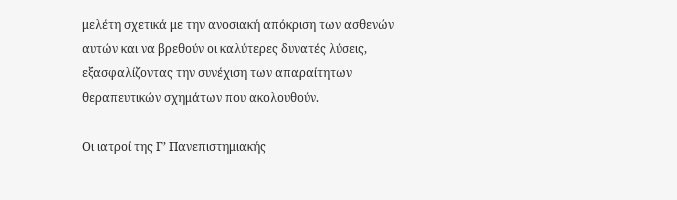μελέτη σχετικά με την ανοσιακή απόκριση των ασθενών αυτών και να βρεθούν οι καλύτερες δυνατές λύσεις, εξασφαλίζοντας την συνέχιση των απαραίτητων θεραπευτικών σχημάτων που ακολουθούν.

Οι ιατροί της Γ’ Πανεπιστημιακής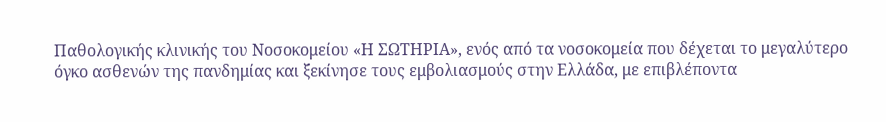Παθολογικής κλινικής του Νοσοκομείου «Η ΣΩΤΗΡΙΑ», ενός από τα νοσοκομεία που δέχεται το μεγαλύτερο όγκο ασθενών της πανδημίας και ξεκίνησε τους εμβολιασμούς στην Ελλάδα, με επιβλέποντα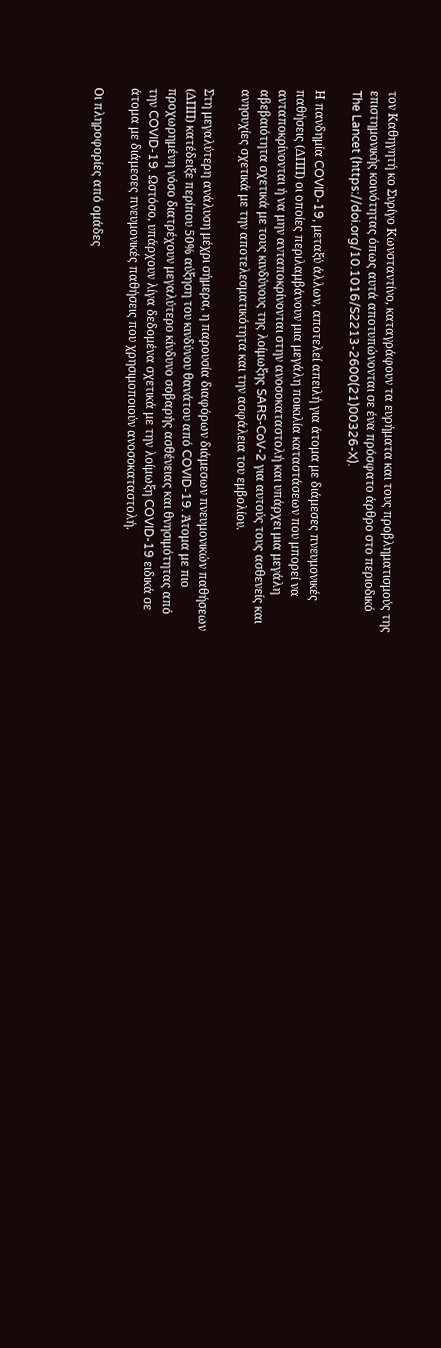τον Καθηγητή κο Συρίγο Κωνσταντίνο, καταγράφουν τα ευρήματα και τους προβληματισμούς της επιστημονικής κοινότητας όπως αυτά αποτυπώνονται σε ένα πρόσφατο άρθρο στο περιοδικό The Lancet (https://doi.org/10.1016/S2213-2600(21)00326-X).

Η πανδημία COVID-19, μεταξύ άλλων, αποτελεί απειλή για άτομα με διάμεσες πνευμονικές παθήσεις (ΔΠΠ) οι οποίες περιλαμβάνουν μια μεγάλη ποικιλία καταστάσεων που μπορεί να ανταποκρίνονται ή να μην ανταποκρίνονται στην ανοσοκαταστολή και υπάρχει μια μεγάλη αβεβαιότητα σχετικά με τους κινδύνους της λοίμωξης SARS-CoV-2 για αυτούς τους ασθενείς και ανησυχίες σχετικά με την αποτελεσματικότητα και την ασφάλεια του εμβολίου.

Στη μεγαλύτερη ανάλυση μέχρι σήμερα, η παρουσία διαφόρων διάμεσων πνευμονικών παθήσεων (ΔΠΠ) κατέδειξε περίπου 50% αύξηση του κινδύνου θανάτου από COVID-19. Άτομα με πιο προχωρημένη νόσο διατρέχουν μεγαλύτερο κίνδυνο σοβαρής ασθένειας και θνησιμότητας από την COVID-19. Ωστόσο, υπάρχουν λίγα δεδομένα σχετικά με την λοίμωξη COVID-19 ειδικά σε άτομα με διάμεσες πνευμονικές παθήσεις που χρησιμοποιούν ανοσοκαταστολή.

Οι πληροφορίες από ομάδες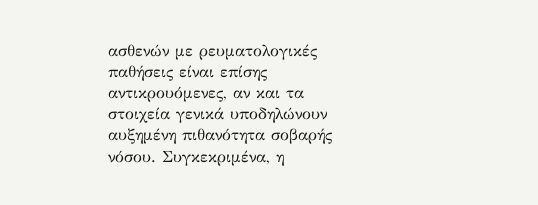ασθενών με ρευματολογικές παθήσεις είναι επίσης αντικρουόμενες, αν και τα στοιχεία γενικά υποδηλώνουν αυξημένη πιθανότητα σοβαρής νόσου. Συγκεκριμένα, η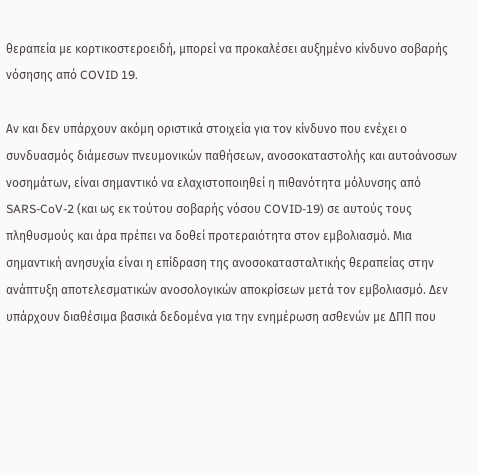θεραπεία με κορτικοστεροειδή, μπορεί να προκαλέσει αυξημένο κίνδυνο σοβαρής νόσησης από COVID 19.

Αν και δεν υπάρχουν ακόμη οριστικά στοιχεία για τον κίνδυνο που ενέχει ο συνδυασμός διάμεσων πνευμονικών παθήσεων, ανοσοκαταστολής και αυτοάνοσων νοσημάτων, είναι σημαντικό να ελαχιστοποιηθεί η πιθανότητα μόλυνσης από SARS-CoV-2 (και ως εκ τούτου σοβαρής νόσου COVID-19) σε αυτούς τους πληθυσμούς και άρα πρέπει να δοθεί προτεραιότητα στον εμβολιασμό. Μια σημαντική ανησυχία είναι η επίδραση της ανοσοκατασταλτικής θεραπείας στην ανάπτυξη αποτελεσματικών ανοσολογικών αποκρίσεων μετά τον εμβολιασμό. Δεν υπάρχουν διαθέσιμα βασικά δεδομένα για την ενημέρωση ασθενών με ΔΠΠ που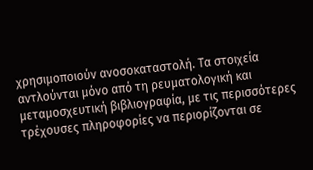χρησιμοποιούν ανοσοκαταστολή. Τα στοιχεία αντλούνται μόνο από τη ρευματολογική και μεταμοσχευτική βιβλιογραφία, με τις περισσότερες τρέχουσες πληροφορίες να περιορίζονται σε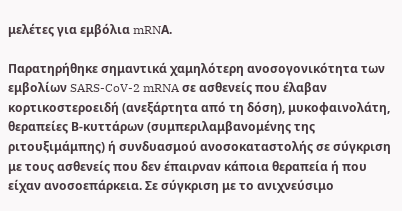μελέτες για εμβόλια mRNΑ.

Παρατηρήθηκε σημαντικά χαμηλότερη ανοσογονικότητα των εμβολίων SARS-CoV-2 mRNA σε ασθενείς που έλαβαν κορτικοστεροειδή (ανεξάρτητα από τη δόση), μυκοφαινολάτη, θεραπείες Β-κυττάρων (συμπεριλαμβανομένης της ριτουξιμάμπης) ή συνδυασμού ανοσοκαταστολής σε σύγκριση με τους ασθενείς που δεν έπαιρναν κάποια θεραπεία ή που είχαν ανοσοεπάρκεια. Σε σύγκριση με το ανιχνεύσιμο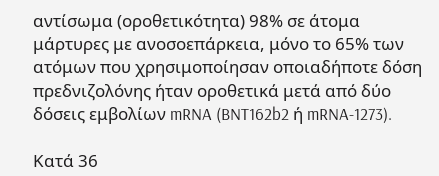αντίσωμα (οροθετικότητα) 98% σε άτομα μάρτυρες με ανοσοεπάρκεια, μόνο το 65% των ατόμων που χρησιμοποίησαν οποιαδήποτε δόση πρεδνιζολόνης ήταν οροθετικά μετά από δύο δόσεις εμβολίων mRNA (BNT162b2 ή mRNA-1273).

Κατά 36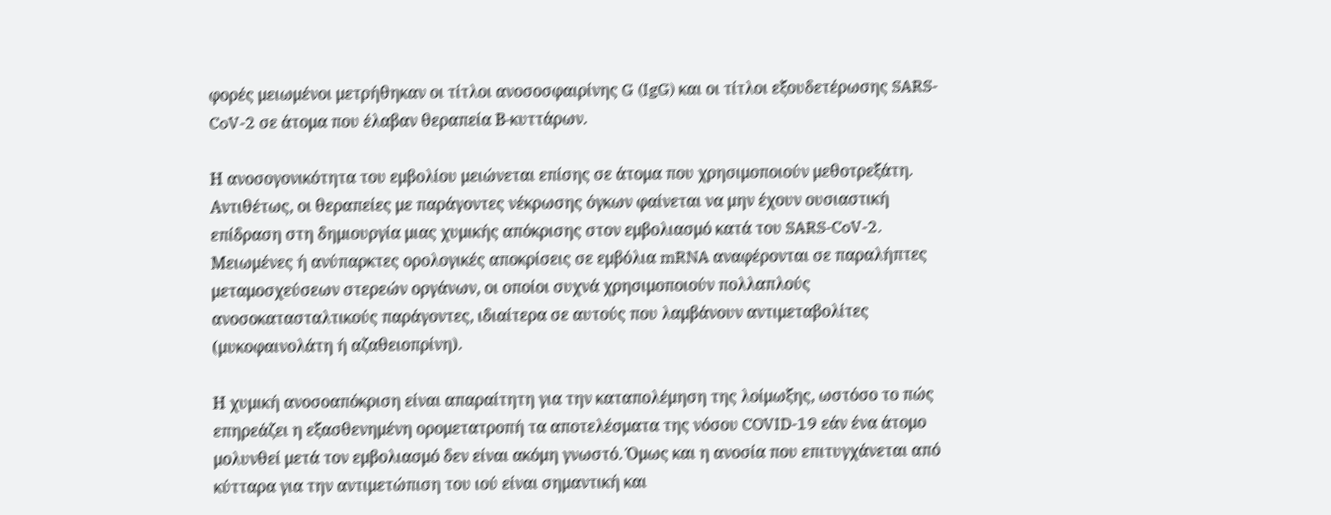φορές μειωμένοι μετρήθηκαν οι τίτλοι ανοσοσφαιρίνης G (IgG) και οι τίτλοι εξουδετέρωσης SARS-CoV-2 σε άτομα που έλαβαν θεραπεία Β-κυττάρων.

Η ανοσογονικότητα του εμβολίου μειώνεται επίσης σε άτομα που χρησιμοποιούν μεθοτρεξάτη. Αντιθέτως, οι θεραπείες με παράγοντες νέκρωσης όγκων φαίνεται να μην έχουν ουσιαστική επίδραση στη δημιουργία μιας χυμικής απόκρισης στον εμβολιασμό κατά του SARS-CoV-2. Μειωμένες ή ανύπαρκτες ορολογικές αποκρίσεις σε εμβόλια mRNA αναφέρονται σε παραλήπτες μεταμοσχεύσεων στερεών οργάνων, οι οποίοι συχνά χρησιμοποιούν πολλαπλούς ανοσοκατασταλτικούς παράγοντες, ιδιαίτερα σε αυτούς που λαμβάνουν αντιμεταβολίτες (μυκοφαινολάτη ή αζαθειοπρίνη).

Η χυμική ανοσοαπόκριση είναι απαραίτητη για την καταπολέμηση της λοίμωξης, ωστόσο το πώς επηρεάζει η εξασθενημένη ορομετατροπή τα αποτελέσματα της νόσου COVID-19 εάν ένα άτομο μολυνθεί μετά τον εμβολιασμό δεν είναι ακόμη γνωστό. Όμως και η ανοσία που επιτυγχάνεται από κύτταρα για την αντιμετώπιση του ιού είναι σημαντική και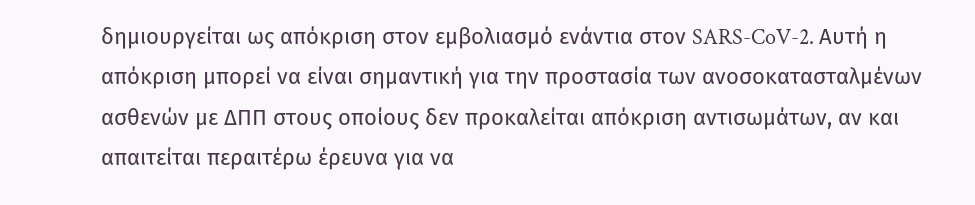δημιουργείται ως απόκριση στον εμβολιασμό ενάντια στον SARS-CoV-2. Αυτή η απόκριση μπορεί να είναι σημαντική για την προστασία των ανοσοκατασταλμένων ασθενών με ΔΠΠ στους οποίους δεν προκαλείται απόκριση αντισωμάτων, αν και απαιτείται περαιτέρω έρευνα για να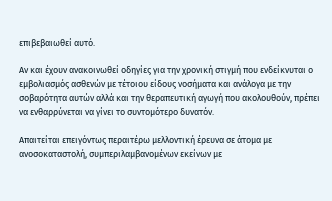επιβεβαιωθεί αυτό.

Αν και έχουν ανακοινωθεί οδηγίες για την χρονική στιγμή που ενδείκνυται ο εμβολιασμός ασθενών με τέτοιου είδους νοσήματα και ανάλογα με την σοβαρότητα αυτών αλλά και την θεραπευτική αγωγή που ακολουθούν, πρέπει να ενθαρρύνεται να γίνει το συντομότερο δυνατόν.

Απαιτείται επειγόντως περαιτέρω μελλοντική έρευνα σε άτομα με ανοσοκαταστολή, συμπεριλαμβανομένων εκείνων με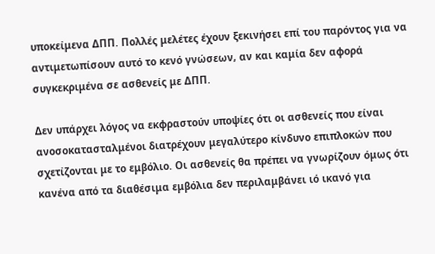υποκείμενα ΔΠΠ. Πολλές μελέτες έχουν ξεκινήσει επί του παρόντος για να αντιμετωπίσουν αυτό το κενό γνώσεων, αν και καμία δεν αφορά συγκεκριμένα σε ασθενείς με ΔΠΠ.

Δεν υπάρχει λόγος να εκφραστούν υποψίες ότι οι ασθενείς που είναι ανοσοκατασταλμένοι διατρέχουν μεγαλύτερο κίνδυνο επιπλοκών που σχετίζονται με το εμβόλιο. Οι ασθενείς θα πρέπει να γνωρίζουν όμως ότι κανένα από τα διαθέσιμα εμβόλια δεν περιλαμβάνει ιό ικανό για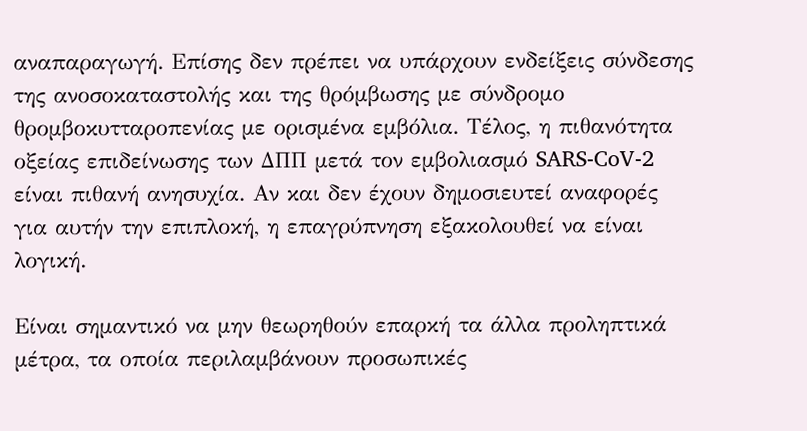αναπαραγωγή. Επίσης δεν πρέπει να υπάρχουν ενδείξεις σύνδεσης της ανοσοκαταστολής και της θρόμβωσης με σύνδρομο θρομβοκυτταροπενίας με ορισμένα εμβόλια. Τέλος, η πιθανότητα οξείας επιδείνωσης των ΔΠΠ μετά τον εμβολιασμό SARS-CoV-2 είναι πιθανή ανησυχία. Αν και δεν έχουν δημοσιευτεί αναφορές για αυτήν την επιπλοκή, η επαγρύπνηση εξακολουθεί να είναι λογική.

Είναι σημαντικό να μην θεωρηθούν επαρκή τα άλλα προληπτικά μέτρα, τα οποία περιλαμβάνουν προσωπικές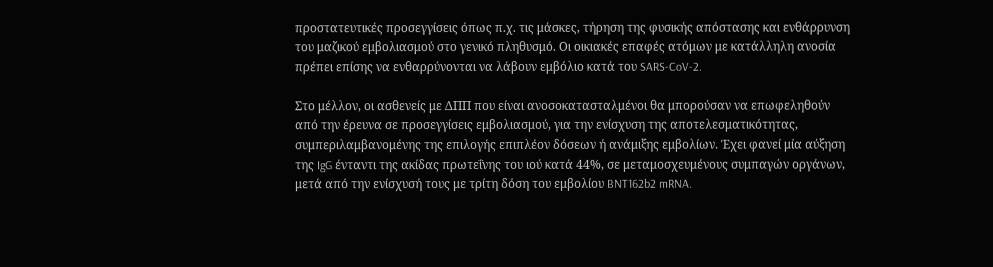προστατευτικές προσεγγίσεις όπως π.χ. τις μάσκες, τήρηση της φυσικής απόστασης και ενθάρρυνση του μαζικού εμβολιασμού στο γενικό πληθυσμό. Οι οικιακές επαφές ατόμων με κατάλληλη ανοσία πρέπει επίσης να ενθαρρύνονται να λάβουν εμβόλιο κατά του SARS-CoV-2.

Στο μέλλον, οι ασθενείς με ΔΠΠ που είναι ανοσοκατασταλμένοι θα μπορούσαν να επωφεληθούν από την έρευνα σε προσεγγίσεις εμβολιασμού, για την ενίσχυση της αποτελεσματικότητας, συμπεριλαμβανομένης της επιλογής επιπλέον δόσεων ή ανάμιξης εμβολίων. Έχει φανεί μία αύξηση της IgG ένταντι της ακίδας πρωτεΐνης του ιού κατά 44%, σε μεταμοσχευμένους συμπαγών οργάνων, μετά από την ενίσχυσή τους με τρίτη δόση του εμβολίου BNT162b2 mRNA.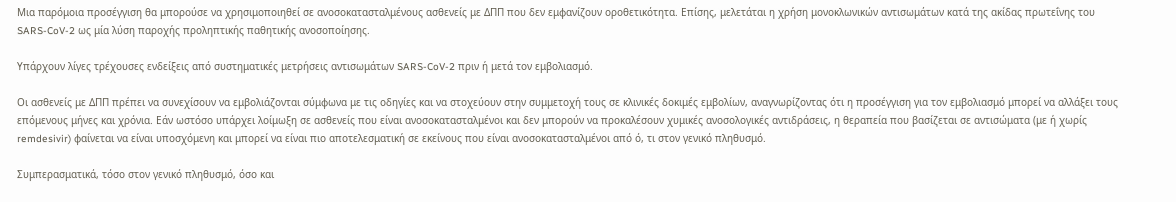Μια παρόμοια προσέγγιση θα μπορούσε να χρησιμοποιηθεί σε ανοσοκατασταλμένους ασθενείς με ΔΠΠ που δεν εμφανίζουν οροθετικότητα. Επίσης, μελετάται η χρήση μονοκλωνικών αντισωμάτων κατά της ακίδας πρωτεΐνης του SARS-CoV-2 ως μία λύση παροχής προληπτικής παθητικής ανοσοποίησης.

Υπάρχουν λίγες τρέχουσες ενδείξεις από συστηματικές μετρήσεις αντισωμάτων SARS-CoV-2 πριν ή μετά τον εμβολιασμό.

Οι ασθενείς με ΔΠΠ πρέπει να συνεχίσουν να εμβολιάζονται σύμφωνα με τις οδηγίες και να στοχεύουν στην συμμετοχή τους σε κλινικές δοκιμές εμβολίων, αναγνωρίζοντας ότι η προσέγγιση για τον εμβολιασμό μπορεί να αλλάξει τους επόμενους μήνες και χρόνια. Εάν ωστόσο υπάρχει λοίμωξη σε ασθενείς που είναι ανοσοκατασταλμένοι και δεν μπορούν να προκαλέσουν χυμικές ανοσολογικές αντιδράσεις, η θεραπεία που βασίζεται σε αντισώματα (με ή χωρίς remdesivir) φαίνεται να είναι υποσχόμενη και μπορεί να είναι πιο αποτελεσματική σε εκείνους που είναι ανοσοκατασταλμένοι από ό, τι στον γενικό πληθυσμό.

Συμπερασματικά, τόσο στον γενικό πληθυσμό, όσο και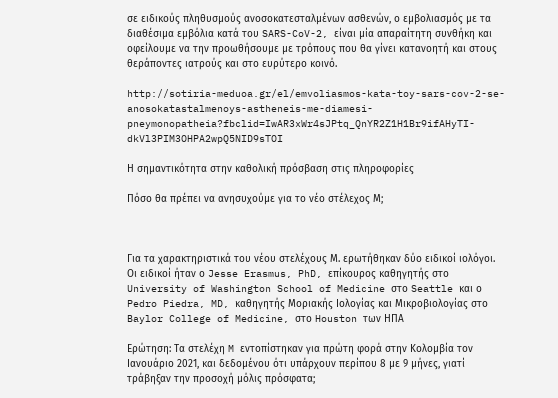σε ειδικούς πληθυσμούς ανοσοκατεσταλμένων ασθενών, ο εμβολιασμός με τα διαθέσιμα εμβόλια κατά του SARS-CoV-2, είναι μία απαραίτητη συνθήκη και οφείλουμε να την προωθήσουμε με τρόπους που θα γίνει κατανοητή και στους θεράποντες ιατρούς και στο ευρύτερο κοινό.

http://sotiria-meduoa.gr/el/emvoliasmos-kata-toy-sars-cov-2-se-anosokatastalmenoys-astheneis-me-diamesi-pneymonopatheia?fbclid=IwAR3xWr4sJPtq_QnYR2Z1H1Br9ifAHyTI-dkVl3PIM3OHPA2wpQ5NID9sTOI

Η σημαντικότητα στην καθολική πρόσβαση στις πληροφορίες

Πόσο θα πρέπει να ανησυχούμε για το νέο στέλεχος Μ;



Για τα χαρακτηριστικά του νέου στελέχους Μ. ερωτήθηκαν δύο ειδικοί ιολόγοι. Οι ειδικοί ήταν ο Jesse Erasmus, PhD, επίκουρος καθηγητής στο University of Washington School of Medicine στο Seattle και ο Pedro Piedra, MD, καθηγητής Μοριακής Ιολογίας και Μικροβιολογίας στο Baylor College of Medicine, στο Houston των ΗΠΑ

Ερώτηση: Τα στελέχη M εντοπίστηκαν για πρώτη φορά στην Κολομβία τον Ιανουάριο 2021, και δεδομένου ότι υπάρχουν περίπου 8 με 9 μήνες, γιατί τράβηξαν την προσοχή μόλις πρόσφατα;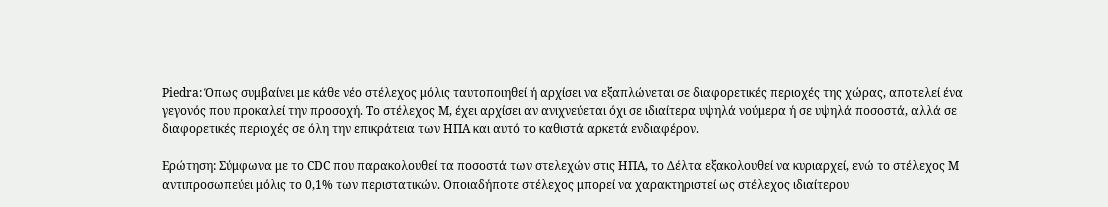Piedra: Όπως συμβαίνει με κάθε νέο στέλεχος μόλις ταυτοποιηθεί ή αρχίσει να εξαπλώνεται σε διαφορετικές περιοχές της χώρας, αποτελεί ένα γεγονός που προκαλεί την προσοχή. Το στέλεχος Μ, έχει αρχίσει αν ανιχνεύεται όχι σε ιδιαίτερα υψηλά νούμερα ή σε υψηλά ποσοστά, αλλά σε διαφορετικές περιοχές σε όλη την επικράτεια των ΗΠΑ και αυτό το καθιστά αρκετά ενδιαφέρον.

Ερώτηση: Σύμφωνα με το CDC που παρακολουθεί τα ποσοστά των στελεχών στις ΗΠΑ, το Δέλτα εξακολουθεί να κυριαρχεί, ενώ το στέλεχος M αντιπροσωπεύει μόλις το 0,1% των περιστατικών. Οποιαδήποτε στέλεχος μπορεί να χαρακτηριστεί ως στέλεχος ιδιαίτερου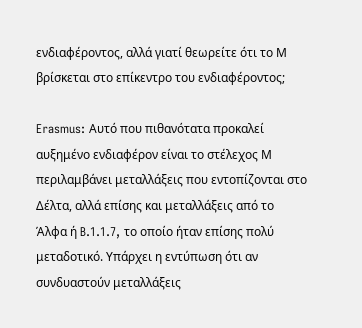ενδιαφέροντος, αλλά γιατί θεωρείτε ότι το Μ βρίσκεται στο επίκεντρο του ενδιαφέροντος;

Erasmus: Αυτό που πιθανότατα προκαλεί αυξημένο ενδιαφέρον είναι το στέλεχος Μ περιλαμβάνει μεταλλάξεις που εντοπίζονται στο Δέλτα, αλλά επίσης και μεταλλάξεις από το Άλφα ή B.1.1.7, το οποίο ήταν επίσης πολύ μεταδοτικό. Υπάρχει η εντύπωση ότι αν συνδυαστούν μεταλλάξεις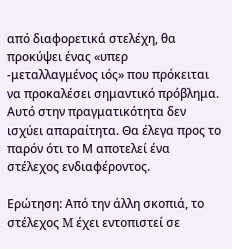από διαφορετικά στελέχη, θα προκύψει ένας «υπερ -μεταλλαγμένος ιός» που πρόκειται να προκαλέσει σημαντικό πρόβλημα. Αυτό στην πραγματικότητα δεν ισχύει απαραίτητα. Θα έλεγα προς το παρόν ότι το Μ αποτελεί ένα στέλεχος ενδιαφέροντος.

Ερώτηση: Από την άλλη σκοπιά, το στέλεχος M έχει εντοπιστεί σε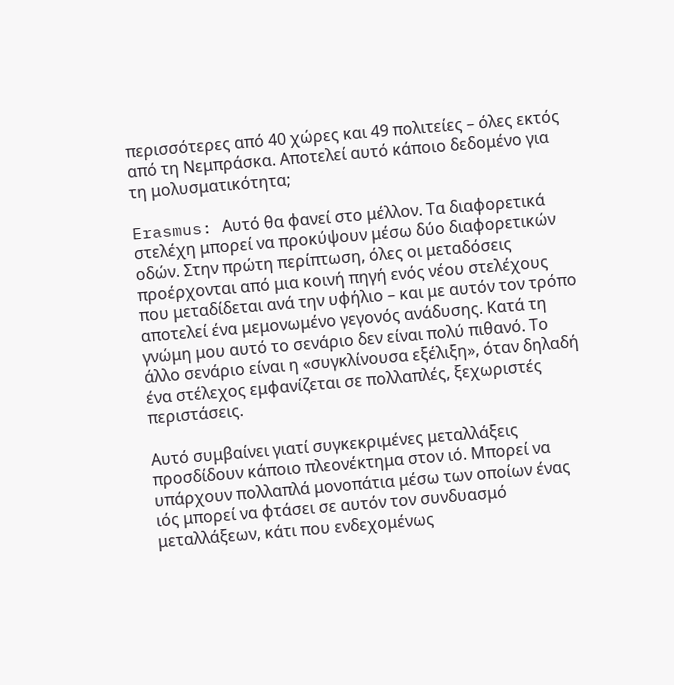περισσότερες από 40 χώρες και 49 πολιτείες – όλες εκτός από τη Νεμπράσκα. Αποτελεί αυτό κάποιο δεδομένο για τη μολυσματικότητα;

Erasmus: Αυτό θα φανεί στο μέλλον. Τα διαφορετικά στελέχη μπορεί να προκύψουν μέσω δύο διαφορετικών οδών. Στην πρώτη περίπτωση, όλες οι μεταδόσεις προέρχονται από μια κοινή πηγή ενός νέου στελέχους που μεταδίδεται ανά την υφήλιο – και με αυτόν τον τρόπο αποτελεί ένα μεμονωμένο γεγονός ανάδυσης. Κατά τη γνώμη μου αυτό το σενάριο δεν είναι πολύ πιθανό. Το άλλο σενάριο είναι η «συγκλίνουσα εξέλιξη», όταν δηλαδή ένα στέλεχος εμφανίζεται σε πολλαπλές, ξεχωριστές περιστάσεις.

Αυτό συμβαίνει γιατί συγκεκριμένες μεταλλάξεις προσδίδουν κάποιο πλεονέκτημα στον ιό. Μπορεί να υπάρχουν πολλαπλά μονοπάτια μέσω των οποίων ένας ιός μπορεί να φτάσει σε αυτόν τον συνδυασμό μεταλλάξεων, κάτι που ενδεχομένως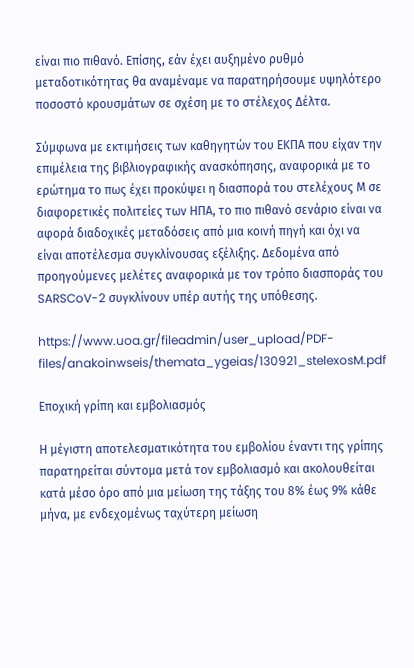είναι πιο πιθανό. Επίσης, εάν έχει αυξημένο ρυθμό μεταδοτικότητας θα αναμέναμε να παρατηρήσουμε υψηλότερο ποσοστό κρουσμάτων σε σχέση με το στέλεχος Δέλτα.

Σύμφωνα με εκτιμήσεις των καθηγητών του ΕΚΠΑ που είχαν την επιμέλεια της βιβλιογραφικής ανασκόπησης, αναφορικά με το ερώτημα το πως έχει προκύψει η διασπορά του στελέχους Μ σε διαφορετικές πολιτείες των ΗΠΑ, το πιο πιθανό σενάριο είναι να αφορά διαδοχικές μεταδόσεις από μια κοινή πηγή και όχι να είναι αποτέλεσμα συγκλίνουσας εξέλιξης. Δεδομένα από προηγούμενες μελέτες αναφορικά με τον τρόπο διασποράς του SARSCoV-2 συγκλίνουν υπέρ αυτής της υπόθεσης.

https://www.uoa.gr/fileadmin/user_upload/PDF-files/anakoinwseis/themata_ygeias/130921_stelexosM.pdf

Εποχική γρίπη και εμβολιασμός

Η μέγιστη αποτελεσματικότητα του εμβολίου έναντι της γρίπης παρατηρείται σύντομα μετά τον εμβολιασμό και ακολουθείται κατά μέσο όρο από μια μείωση της τάξης του 8% έως 9% κάθε μήνα, με ενδεχομένως ταχύτερη μείωση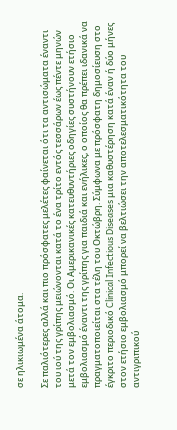σε ηλικιωμένα άτομα.

Σε παλιότερες αλλά και πιο πρόσφατες μελέτες φαίνεται ότι τα αντισώματα έναντι του ιού της γρίπης μειώνονται κατά το ένα τρίτο εντός τεσσάρων έως πέντε μηνών μετά τον εμβολιασμό. Οι Αμερικανικές κατευθυντήριες οδηγίες συστήνουν ετήσιο εμβολιασμό έναντι της γρίπης για παιδιά και ενήλικες, ο οποίος θα πρέπει ιδανικά να πραγματοποιείται στα τέλη του Οκτώβρη. Σύμφωνα με πρόσφατη δημοσίευση στο έγκριτο περιοδικό Clinical Infectious Diseases μια καθυστέρηση κατά έναν ή δύο μήνες στον ετήσιο εμβολιασμό μπορεί να βελτιώσει την αποτελεσματικότητα του αντιγριπικού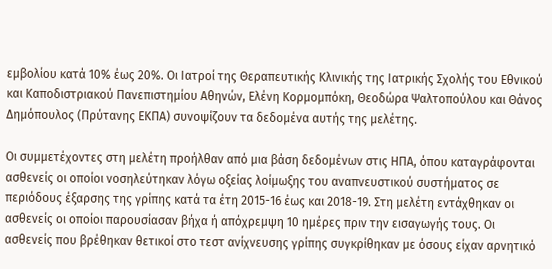εμβολίου κατά 10% έως 20%. Οι Ιατροί της Θεραπευτικής Κλινικής της Ιατρικής Σχολής του Εθνικού και Καποδιστριακού Πανεπιστημίου Αθηνών, Ελένη Κορμομπόκη, Θεοδώρα Ψαλτοπούλου και Θάνος Δημόπουλος (Πρύτανης ΕΚΠΑ) συνοψίζουν τα δεδομένα αυτής της μελέτης.

Οι συμμετέχοντες στη μελέτη προήλθαν από μια βάση δεδομένων στις ΗΠΑ, όπου καταγράφονται ασθενείς οι οποίοι νοσηλεύτηκαν λόγω οξείας λοίμωξης του αναπνευστικού συστήματος σε περιόδους έξαρσης της γρίπης κατά τα έτη 2015-16 έως και 2018-19. Στη μελέτη εντάχθηκαν οι ασθενείς οι οποίοι παρουσίασαν βήχα ή απόχρεμψη 10 ημέρες πριν την εισαγωγής τους. Οι ασθενείς που βρέθηκαν θετικοί στο τεστ ανίχνευσης γρίπης συγκρίθηκαν με όσους είχαν αρνητικό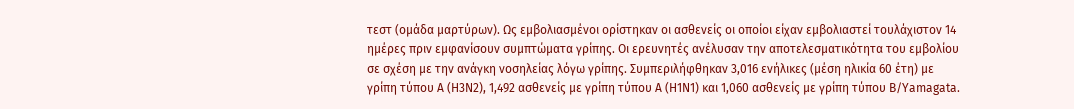τεστ (ομάδα μαρτύρων). Ως εμβολιασμένοι ορίστηκαν οι ασθενείς οι οποίοι είχαν εμβολιαστεί τουλάχιστον 14 ημέρες πριν εμφανίσουν συμπτώματα γρίπης. Οι ερευνητές ανέλυσαν την αποτελεσματικότητα του εμβολίου σε σχέση με την ανάγκη νοσηλείας λόγω γρίπης. Συμπεριλήφθηκαν 3,016 ενήλικες (μέση ηλικία 60 έτη) με γρίπη τύπου Α (Η3Ν2), 1,492 ασθενείς με γρίπη τύπου Α (Η1Ν1) και 1,060 ασθενείς με γρίπη τύπου Β/Yamagata.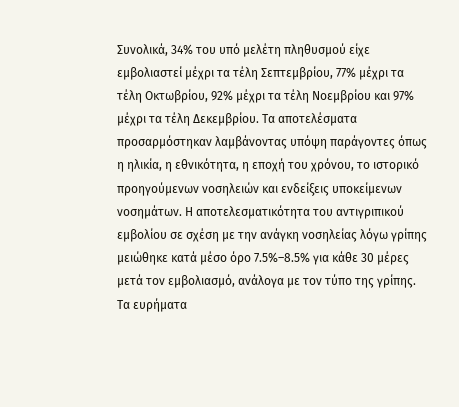Συνολικά, 34% του υπό μελέτη πληθυσμού είχε εμβολιαστεί μέχρι τα τέλη Σεπτεμβρίου, 77% μέχρι τα τέλη Οκτωβρίου, 92% μέχρι τα τέλη Νοεμβρίου και 97% μέχρι τα τέλη Δεκεμβρίου. Τα αποτελέσματα προσαρμόστηκαν λαμβάνοντας υπόψη παράγοντες όπως η ηλικία, η εθνικότητα, η εποχή του χρόνου, το ιστορικό προηγούμενων νοσηλειών και ενδείξεις υποκείμενων νοσημάτων. Η αποτελεσματικότητα του αντιγριπικού εμβολίου σε σχέση με την ανάγκη νοσηλείας λόγω γρίπης μειώθηκε κατά μέσο όρο 7.5%–8.5% για κάθε 30 μέρες μετά τον εμβολιασμό, ανάλογα με τον τύπο της γρίπης. Τα ευρήματα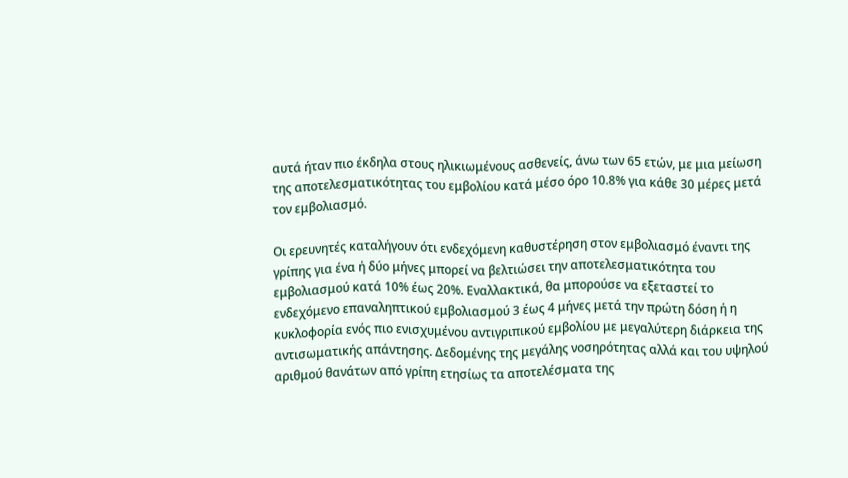αυτά ήταν πιο έκδηλα στους ηλικιωμένους ασθενείς, άνω των 65 ετών, με μια μείωση της αποτελεσματικότητας του εμβολίου κατά μέσο όρο 10.8% για κάθε 30 μέρες μετά τον εμβολιασμό.

Οι ερευνητές καταλήγουν ότι ενδεχόμενη καθυστέρηση στον εμβολιασμό έναντι της γρίπης για ένα ή δύο μήνες μπορεί να βελτιώσει την αποτελεσματικότητα του εμβολιασμού κατά 10% έως 20%. Εναλλακτικά, θα μπορούσε να εξεταστεί το ενδεχόμενο επαναληπτικού εμβολιασμού 3 έως 4 μήνες μετά την πρώτη δόση ή η κυκλοφορία ενός πιο ενισχυμένου αντιγριπικού εμβολίου με μεγαλύτερη διάρκεια της αντισωματικής απάντησης. Δεδομένης της μεγάλης νοσηρότητας αλλά και του υψηλού αριθμού θανάτων από γρίπη ετησίως τα αποτελέσματα της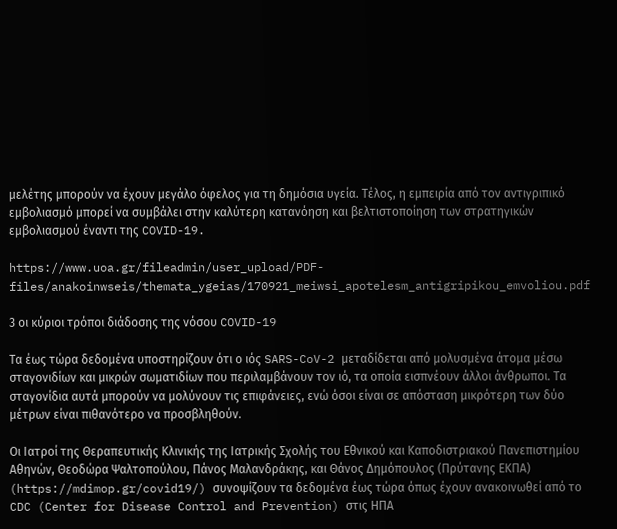μελέτης μπορούν να έχουν μεγάλο όφελος για τη δημόσια υγεία. Τέλος, η εμπειρία από τον αντιγριπικό εμβολιασμό μπορεί να συμβάλει στην καλύτερη κατανόηση και βελτιστοποίηση των στρατηγικών εμβολιασμού έναντι της COVID-19.

https://www.uoa.gr/fileadmin/user_upload/PDF-files/anakoinwseis/themata_ygeias/170921_meiwsi_apotelesm_antigripikou_emvoliou.pdf

3 οι κύριοι τρόποι διάδοσης της νόσου COVID-19

Τα έως τώρα δεδομένα υποστηρίζουν ότι ο ιός SARS-CoV-2 μεταδίδεται από μολυσμένα άτομα μέσω σταγονιδίων και μικρών σωματιδίων που περιλαμβάνουν τον ιό, τα οποία εισπνέουν άλλοι άνθρωποι. Τα σταγονίδια αυτά μπορούν να μολύνουν τις επιφάνειες, ενώ όσοι είναι σε απόσταση μικρότερη των δύο μέτρων είναι πιθανότερο να προσβληθούν.

Οι Ιατροί της Θεραπευτικής Κλινικής της Ιατρικής Σχολής του Εθνικού και Καποδιστριακού Πανεπιστημίου Αθηνών, Θεοδώρα Ψαλτοπούλου, Πάνος Μαλανδράκης, και Θάνος Δημόπουλος (Πρύτανης ΕΚΠΑ) (https://mdimop.gr/covid19/) συνοψίζουν τα δεδομένα έως τώρα όπως έχουν ανακοινωθεί από το CDC (Center for Disease Control and Prevention) στις ΗΠΑ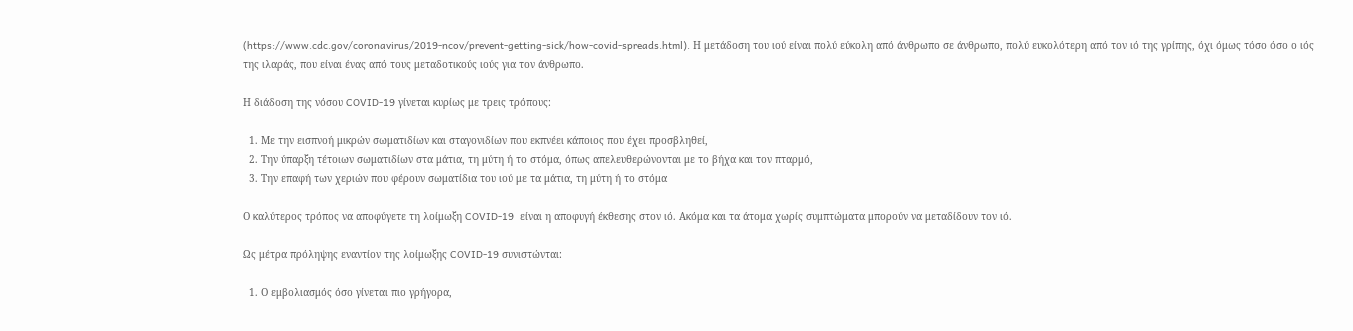(https://www.cdc.gov/coronavirus/2019-ncov/prevent-getting-sick/how-covid-spreads.html). Η μετάδοση του ιού είναι πολύ εύκολη από άνθρωπο σε άνθρωπο, πολύ ευκολότερη από τον ιό της γρίπης, όχι όμως τόσο όσο ο ιός της ιλαράς, που είναι ένας από τους μεταδοτικούς ιούς για τον άνθρωπο.

Η διάδοση της νόσου COVID-19 γίνεται κυρίως με τρεις τρόπους:

  1. Με την εισπνοή μικρών σωματιδίων και σταγονιδίων που εκπνέει κάποιος που έχει προσβληθεί,
  2. Την ύπαρξη τέτοιων σωματιδίων στα μάτια, τη μύτη ή το στόμα, όπως απελευθερώνονται με το βήχα και τον πταρμό,
  3. Την επαφή των χεριών που φέρουν σωματίδια του ιού με τα μάτια, τη μύτη ή το στόμα

Ο καλύτερος τρόπος να αποφύγετε τη λοίμωξη COVID-19  είναι η αποφυγή έκθεσης στον ιό. Ακόμα και τα άτομα χωρίς συμπτώματα μπορούν να μεταδίδουν τον ιό.

Ως μέτρα πρόληψης εναντίον της λοίμωξης COVID-19 συνιστώνται:

  1. Ο εμβολιασμός όσο γίνεται πιο γρήγορα,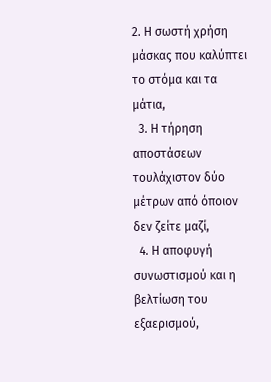2. Η σωστή χρήση μάσκας που καλύπτει το στόμα και τα μάτια,
  3. Η τήρηση αποστάσεων τουλάχιστον δύο μέτρων από όποιον δεν ζείτε μαζί,
  4. Η αποφυγή συνωστισμού και η βελτίωση του εξαερισμού,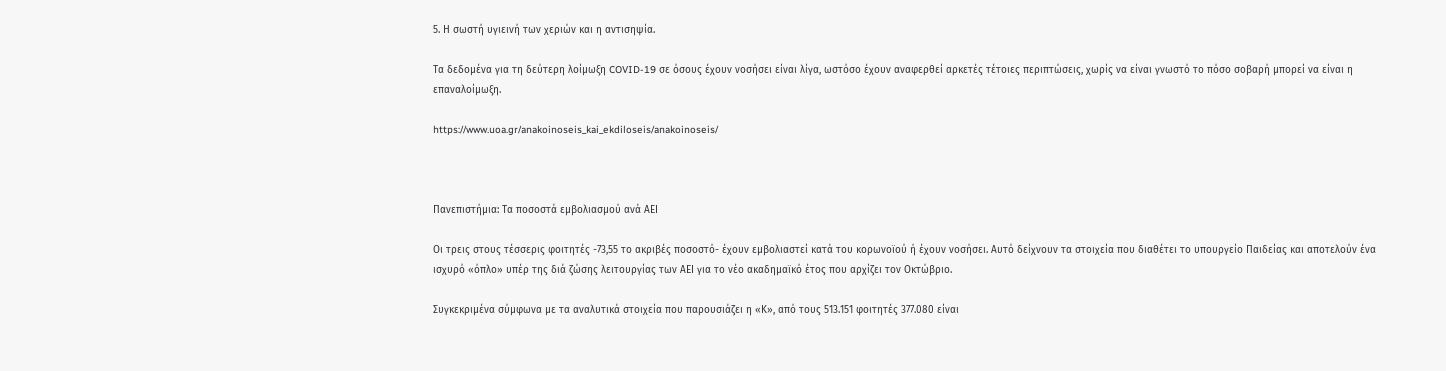5. Η σωστή υγιεινή των χεριών και η αντισηψία.

Τα δεδομένα για τη δεύτερη λοίμωξη COVID-19 σε όσους έχουν νοσήσει είναι λίγα, ωστόσο έχουν αναφερθεί αρκετές τέτοιες περιπτώσεις, χωρίς να είναι γνωστό το πόσο σοβαρή μπορεί να είναι η επαναλοίμωξη.

https://www.uoa.gr/anakoinoseis_kai_ekdiloseis/anakoinoseis/



Πανεπιστήμια: Τα ποσοστά εμβολιασμού ανά ΑΕΙ

Οι τρεις στους τέσσερις φοιτητές -73,55 το ακριβές ποσοστό- έχουν εμβολιαστεί κατά του κορωνοϊού ή έχουν νοσήσει. Αυτό δείχνουν τα στοιχεία που διαθέτει το υπουργείο Παιδείας και αποτελούν ένα ισχυρό «όπλο» υπέρ της διά ζώσης λειτουργίας των ΑΕΙ για το νέο ακαδημαϊκό έτος που αρχίζει τον Οκτώβριο.

Συγκεκριμένα σύμφωνα με τα αναλυτικά στοιχεία που παρουσιάζει η «Κ», από τους 513.151 φοιτητές 377.080 είναι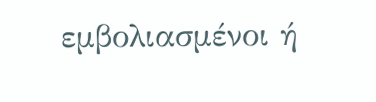εμβολιασμένοι ή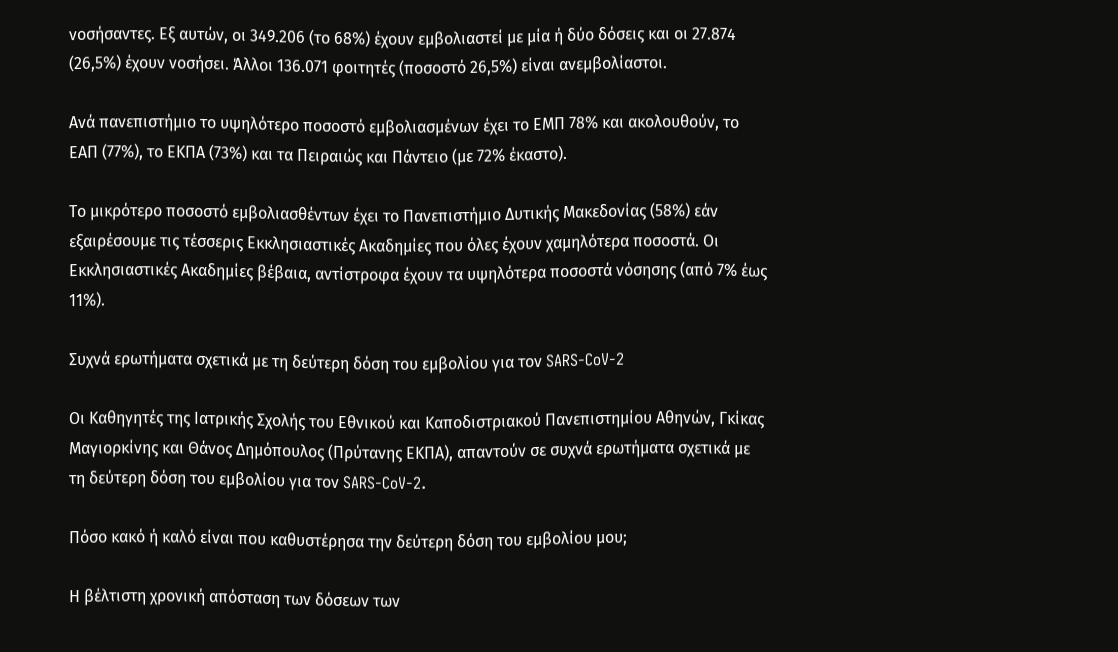νοσήσαντες. Εξ αυτών, οι 349.206 (το 68%) έχουν εμβολιαστεί με μία ή δύο δόσεις και οι 27.874 (26,5%) έχουν νοσήσει. Άλλοι 136.071 φοιτητές (ποσοστό 26,5%) είναι ανεμβολίαστοι.

Ανά πανεπιστήμιο το υψηλότερο ποσοστό εμβολιασμένων έχει το ΕΜΠ 78% και ακολουθούν, το ΕΑΠ (77%), το ΕΚΠΑ (73%) και τα Πειραιώς και Πάντειο (με 72% έκαστο).

Το μικρότερο ποσοστό εμβολιασθέντων έχει το Πανεπιστήμιο Δυτικής Μακεδονίας (58%) εάν εξαιρέσουμε τις τέσσερις Εκκλησιαστικές Ακαδημίες που όλες έχουν χαμηλότερα ποσοστά. Οι Εκκλησιαστικές Ακαδημίες βέβαια, αντίστροφα έχουν τα υψηλότερα ποσοστά νόσησης (από 7% έως 11%).

Συχνά ερωτήματα σχετικά με τη δεύτερη δόση του εμβολίου για τον SARS-CoV-2

Οι Καθηγητές της Ιατρικής Σχολής του Εθνικού και Καποδιστριακού Πανεπιστημίου Αθηνών, Γκίκας Μαγιορκίνης και Θάνος Δημόπουλος (Πρύτανης ΕΚΠΑ), απαντούν σε συχνά ερωτήματα σχετικά με τη δεύτερη δόση του εμβολίου για τον SARS-CoV-2.

Πόσο κακό ή καλό είναι που καθυστέρησα την δεύτερη δόση του εμβολίου μου;

Η βέλτιστη χρονική απόσταση των δόσεων των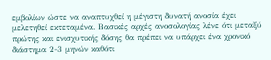εμβολίων ώστε να αναπτυχθεί η μέγιστη δυνατή ανοσία έχει μελετηθεί εκτεταμένα. Βασικές αρχές ανοσολογίας λένε ότι μεταξύ πρώτης και ενισχυτικής δόσης θα πρέπει να υπάρχει ένα χρονικό διάστημα 2-3 μηνών καθότι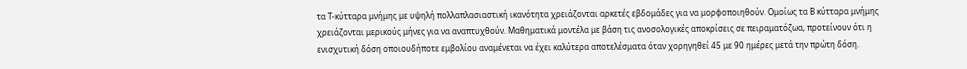τα Τ-κύτταρα μνήμης με υψηλή πολλαπλασιαστική ικανότητα χρειάζονται αρκετές εβδομάδες για να μορφοποιηθούν. Ομοίως τα Β κύτταρα μνήμης χρειάζονται μερικούς μήνες για να αναπτυχθούν. Μαθηματικά μοντέλα με βάση τις ανοσολογικές αποκρίσεις σε πειραματόζωα, προτείνουν ότι η ενισχυτική δόση οποιουδήποτε εμβολίου αναμένεται να έχει καλύτερα αποτελέσματα όταν χορηγηθεί 45 με 90 ημέρες μετά την πρώτη δόση.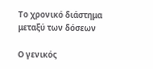Το χρονικό διάστημα μεταξύ των δόσεων

Ο γενικός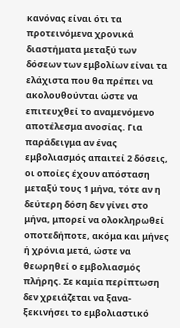κανόνας είναι ότι τα προτεινόμενα χρονικά διαστήματα μεταξύ των δόσεων των εμβολίων είναι τα ελάχιστα που θα πρέπει να ακολουθούνται ώστε να επιτευχθεί το αναμενόμενο αποτέλεσμα ανοσίας. Για παράδειγμα αν ένας εμβολιασμός απαιτεί 2 δόσεις, οι οποίες έχουν απόσταση μεταξύ τους 1 μήνα, τότε αν η δεύτερη δόση δεν γίνει στο μήνα, μπορεί να ολοκληρωθεί οποτεδήποτε, ακόμα και μήνες ή χρόνια μετά, ώστε να θεωρηθεί ο εμβολιασμός πλήρης. Σε καμία περίπτωση δεν χρειάζεται να ξανα-ξεκινήσει το εμβολιαστικό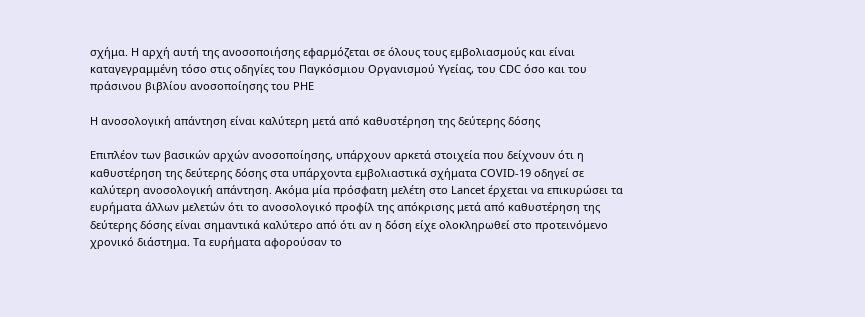σχήμα. Η αρχή αυτή της ανοσοποιήσης εφαρμόζεται σε όλους τους εμβολιασμούς και είναι καταγεγραμμένη τόσο στις οδηγίες του Παγκόσμιου Οργανισμού Υγείας, του CDC όσο και του πράσινου βιβλίου ανοσοποίησης του PHE

Η ανοσολογική απάντηση είναι καλύτερη μετά από καθυστέρηση της δεύτερης δόσης

Επιπλέον των βασικών αρχών ανοσοποίησης, υπάρχουν αρκετά στοιχεία που δείχνουν ότι η καθυστέρηση της δεύτερης δόσης στα υπάρχοντα εμβολιαστικά σχήματα COVID-19 οδηγεί σε καλύτερη ανοσολογική απάντηση. Ακόμα μία πρόσφατη μελέτη στο Lancet έρχεται να επικυρώσει τα ευρήματα άλλων μελετών ότι το ανοσολογικό προφίλ της απόκρισης μετά από καθυστέρηση της δεύτερης δόσης είναι σημαντικά καλύτερο από ότι αν η δόση είχε ολοκληρωθεί στο προτεινόμενο χρονικό διάστημα. Τα ευρήματα αφορούσαν το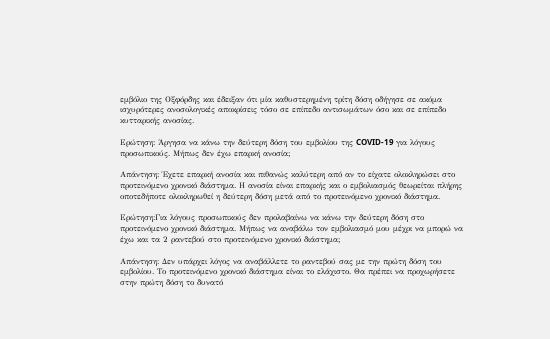εμβόλιο της Οξφόρδης και έδειξαν ότι μία καθυστερημένη τρίτη δόση οδήγησε σε ακόμα ισχυρότερες ανοσολογικές αποκρίσεις τόσο σε επίπεδο αντισωμάτων όσο και σε επίπεδο κυτταρικής ανοσίας.

Ερώτηση: Άργησα να κάνω την δεύτερη δόση του εμβολίου της COVID-19 για λόγους προσωπικούς. Μήπως δεν έχω επαρκή ανοσία;

Απάντηση: Έχετε επαρκή ανοσία και πιθανώς καλύτερη από αν το είχατε ολοκληρώσει στο προτεινόμενο χρονικό διάστημα. Η ανοσία είναι επαρκής και ο εμβολιασμός θεωρείται πλήρης οποτεδήποτε ολοκληρωθεί η δεύτερη δόση μετά από το προτεινόμενο χρονικό διάστημα.

Ερώτηση:Για λόγους προσωπικούς δεν προλαβαίνω να κάνω την δεύτερη δόση στο προτεινόμενο χρονικό διάστημα. Μήπως να αναβάλω τον εμβολιασμό μου μέχρι να μπορώ να έχω και τα 2 ραντεβού στο προτεινόμενο χρονικό διάστημα;

Απάντηση: Δεν υπάρχει λόγος να αναβάλλετε το ραντεβού σας με την πρώτη δόση του εμβολίου. Το προτεινόμενο χρονικό διάστημα είναι το ελάχιστο. Θα πρέπει να προχωρήσετε στην πρώτη δόση το δυνατό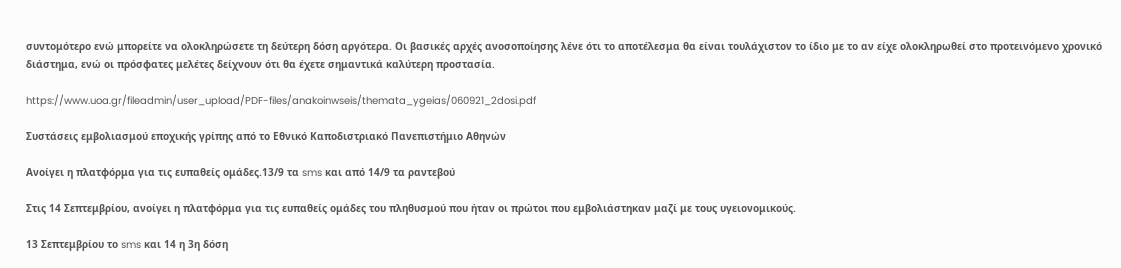συντομότερο ενώ μπορείτε να ολοκληρώσετε τη δεύτερη δόση αργότερα. Οι βασικές αρχές ανοσοποίησης λένε ότι το αποτέλεσμα θα είναι τουλάχιστον το ίδιο με το αν είχε ολοκληρωθεί στο προτεινόμενο χρονικό διάστημα, ενώ οι πρόσφατες μελέτες δείχνουν ότι θα έχετε σημαντικά καλύτερη προστασία.

https://www.uoa.gr/fileadmin/user_upload/PDF-files/anakoinwseis/themata_ygeias/060921_2dosi.pdf

Συστάσεις εμβολιασμού εποχικής γρίπης από το Εθνικό Καποδιστριακό Πανεπιστήμιο Αθηνών

Ανοίγει η πλατφόρμα για τις ευπαθείς ομάδες.13/9 τα sms και από 14/9 τα ραντεβού

Στις 14 Σεπτεμβρίου, ανοίγει η πλατφόρμα για τις ευπαθείς ομάδες του πληθυσμού που ήταν οι πρώτοι που εμβολιάστηκαν μαζί με τους υγειονομικούς.

13 Σεπτεμβρίου το sms και 14 η 3η δόση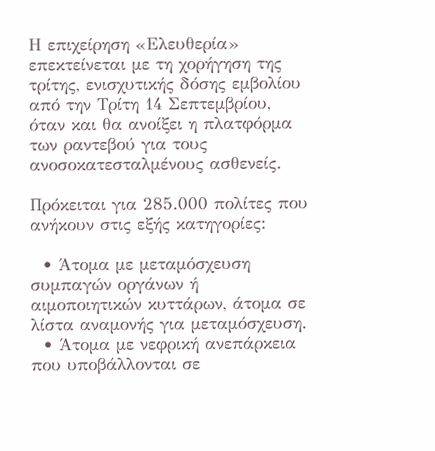Η επιχείρηση «Ελευθερία» επεκτείνεται με τη χορήγηση της τρίτης, ενισχυτικής δόσης εμβολίου από την Τρίτη 14 Σεπτεμβρίου, όταν και θα ανοίξει η πλατφόρμα των ραντεβού για τους ανοσοκατεσταλμένους ασθενείς.

Πρόκειται για 285.000 πολίτες που ανήκουν στις εξής κατηγορίες:

  • Άτομα με μεταμόσχευση συμπαγών οργάνων ή αιμοποιητικών κυττάρων, άτομα σε λίστα αναμονής για μεταμόσχευση.
  • Άτομα με νεφρική ανεπάρκεια που υποβάλλονται σε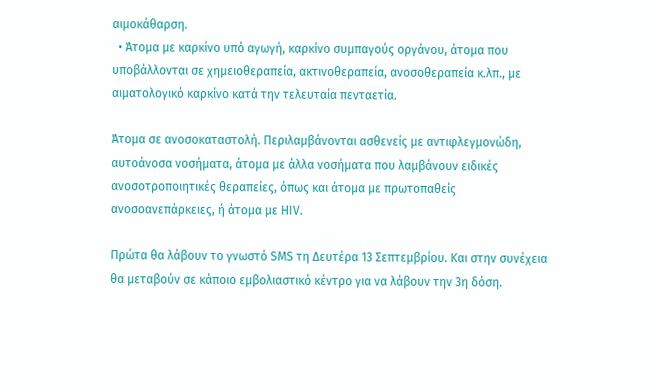αιμοκάθαρση.
  • Άτομα με καρκίνο υπό αγωγή, καρκίνο συμπαγούς οργάνου, άτομα που υποβάλλονται σε χημειοθεραπεία, ακτινοθεραπεία, ανοσοθεραπεία κ.λπ., με αιματολογικό καρκίνο κατά την τελευταία πενταετία.

Άτομα σε ανοσοκαταστολή. Περιλαμβάνονται ασθενείς με αντιφλεγμονώδη, αυτοάνοσα νοσήματα, άτομα με άλλα νοσήματα που λαμβάνουν ειδικές ανοσοτροποιητικές θεραπείες, όπως και άτομα με πρωτοπαθείς ανοσοανεπάρκειες, ή άτομα με HIV.

Πρώτα θα λάβουν το γνωστό SMS τη Δευτέρα 13 Σεπτεμβρίου. Και στην συνέχεια θα μεταβούν σε κάποιο εμβολιαστικό κέντρο για να λάβουν την 3η δόση.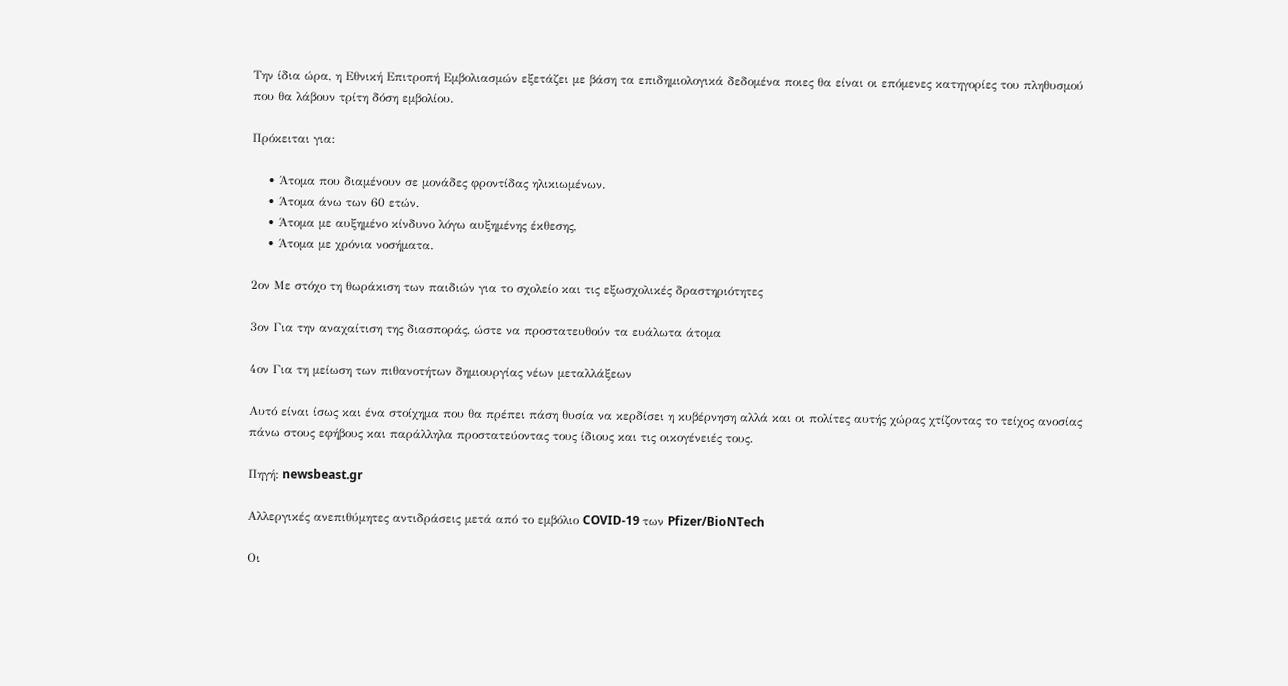Την ίδια ώρα, η Εθνική Επιτροπή Εμβολιασμών εξετάζει με βάση τα επιδημιολογικά δεδομένα ποιες θα είναι οι επόμενες κατηγορίες του πληθυσμού που θα λάβουν τρίτη δόση εμβολίου.

Πρόκειται για:

    • Άτομα που διαμένουν σε μονάδες φροντίδας ηλικιωμένων.
    • Άτομα άνω των 60 ετών.
    • Άτομα με αυξημένο κίνδυνο λόγω αυξημένης έκθεσης,
    • Άτομα με χρόνια νοσήματα.

2ον Με στόχο τη θωράκιση των παιδιών για το σχολείο και τις εξωσχολικές δραστηριότητες

3ον Για την αναχαίτιση της διασποράς, ώστε να προστατευθούν τα ευάλωτα άτομα

4ον Για τη μείωση των πιθανοτήτων δημιουργίας νέων μεταλλάξεων

Αυτό είναι ίσως και ένα στοίχημα που θα πρέπει πάση θυσία να κερδίσει η κυβέρνηση αλλά και οι πολίτες αυτής χώρας χτίζοντας το τείχος ανοσίας πάνω στους εφήβους και παράλληλα προστατεύοντας τους ίδιους και τις οικογένειές τους.

Πηγή: newsbeast.gr

Αλλεργικές ανεπιθύμητες αντιδράσεις μετά από το εμβόλιο COVID-19 των Pfizer/BioNTech

Οι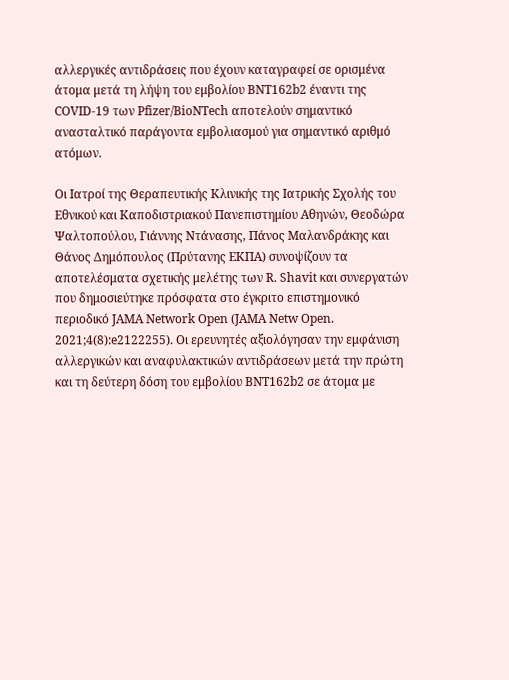αλλεργικές αντιδράσεις που έχουν καταγραφεί σε ορισμένα άτομα μετά τη λήψη του εμβολίου BNT162b2 έναντι της COVID-19 των Pfizer/BioNTech αποτελούν σημαντικό ανασταλτικό παράγοντα εμβολιασμού για σημαντικό αριθμό ατόμων.

Οι Ιατροί της Θεραπευτικής Κλινικής της Ιατρικής Σχολής του Εθνικού και Καποδιστριακού Πανεπιστημίου Αθηνών, Θεοδώρα Ψαλτοπούλου, Γιάννης Ντάνασης, Πάνος Μαλανδράκης και Θάνος Δημόπουλος (Πρύτανης ΕΚΠΑ) συνοψίζουν τα αποτελέσματα σχετικής μελέτης των R. Shavit και συνεργατών που δημοσιεύτηκε πρόσφατα στο έγκριτο επιστημονικό περιοδικό JAMA Network Open (JAMA Netw Open. 2021;4(8):e2122255). Οι ερευνητές αξιολόγησαν την εμφάνιση αλλεργικών και αναφυλακτικών αντιδράσεων μετά την πρώτη και τη δεύτερη δόση του εμβολίου BNT162b2 σε άτομα με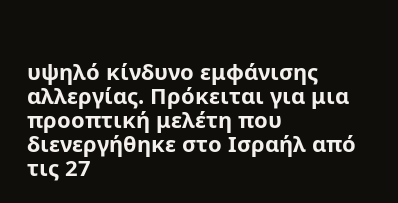υψηλό κίνδυνο εμφάνισης αλλεργίας. Πρόκειται για μια προοπτική μελέτη που διενεργήθηκε στο Ισραήλ από τις 27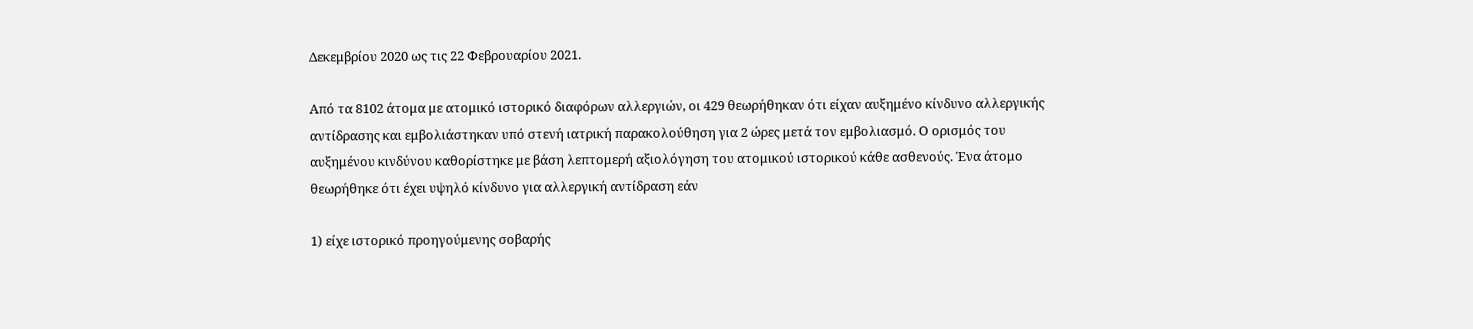Δεκεμβρίου 2020 ως τις 22 Φεβρουαρίου 2021.

Από τα 8102 άτομα με ατομικό ιστορικό διαφόρων αλλεργιών, οι 429 θεωρήθηκαν ότι είχαν αυξημένο κίνδυνο αλλεργικής αντίδρασης και εμβολιάστηκαν υπό στενή ιατρική παρακολούθηση για 2 ώρες μετά τον εμβολιασμό. Ο ορισμός του αυξημένου κινδύνου καθορίστηκε με βάση λεπτομερή αξιολόγηση του ατομικού ιστορικού κάθε ασθενούς. Ένα άτομο θεωρήθηκε ότι έχει υψηλό κίνδυνο για αλλεργική αντίδραση εάν

1) είχε ιστορικό προηγούμενης σοβαρής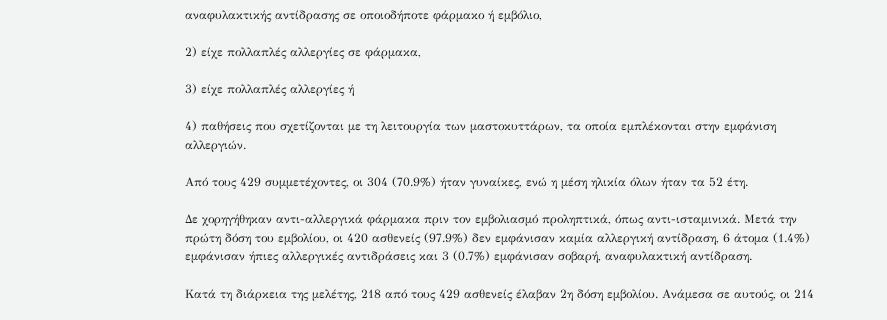αναφυλακτικής αντίδρασης σε οποιοδήποτε φάρμακο ή εμβόλιο,

2) είχε πολλαπλές αλλεργίες σε φάρμακα,

3) είχε πολλαπλές αλλεργίες ή

4) παθήσεις που σχετίζονται με τη λειτουργία των μαστοκυττάρων, τα οποία εμπλέκονται στην εμφάνιση αλλεργιών.

Από τους 429 συμμετέχοντες, οι 304 (70.9%) ήταν γυναίκες, ενώ η μέση ηλικία όλων ήταν τα 52 έτη.

Δε χορηγήθηκαν αντι-αλλεργικά φάρμακα πριν τον εμβολιασμό προληπτικά, όπως αντι-ισταμινικά. Μετά την πρώτη δόση του εμβολίου, οι 420 ασθενείς (97.9%) δεν εμφάνισαν καμία αλλεργική αντίδραση, 6 άτομα (1.4%) εμφάνισαν ήπιες αλλεργικές αντιδράσεις και 3 (0.7%) εμφάνισαν σοβαρή, αναφυλακτική αντίδραση.

Κατά τη διάρκεια της μελέτης, 218 από τους 429 ασθενείς έλαβαν 2η δόση εμβολίου. Ανάμεσα σε αυτούς, οι 214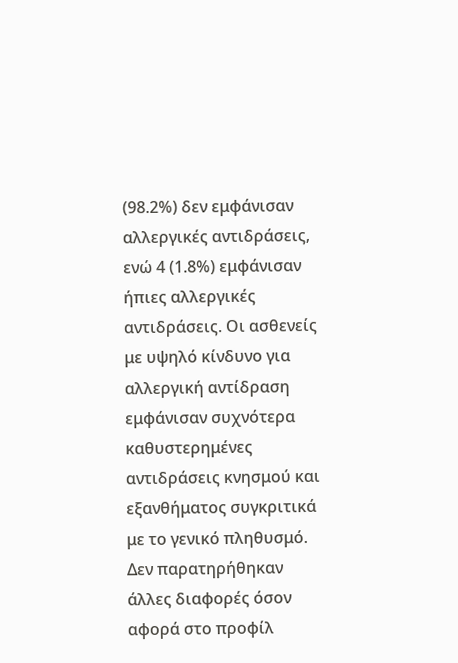(98.2%) δεν εμφάνισαν αλλεργικές αντιδράσεις, ενώ 4 (1.8%) εμφάνισαν ήπιες αλλεργικές αντιδράσεις. Οι ασθενείς με υψηλό κίνδυνο για αλλεργική αντίδραση εμφάνισαν συχνότερα καθυστερημένες αντιδράσεις κνησμού και εξανθήματος συγκριτικά με το γενικό πληθυσμό. Δεν παρατηρήθηκαν άλλες διαφορές όσον αφορά στο προφίλ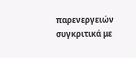παρενεργειών συγκριτικά με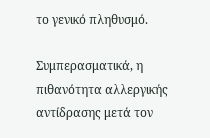το γενικό πληθυσμό.

Συμπερασματικά, η πιθανότητα αλλεργικής αντίδρασης μετά τον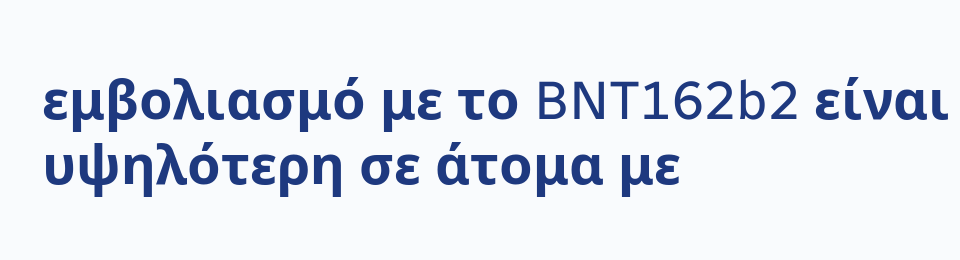εμβολιασμό με το BNT162b2 είναι υψηλότερη σε άτομα με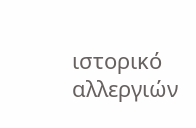ιστορικό αλλεργιών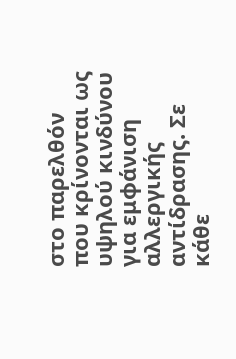στο παρελθόν που κρίνονται ως υψηλού κινδύνου για εμφάνιση αλλεργικής αντίδρασης. Σε κάθε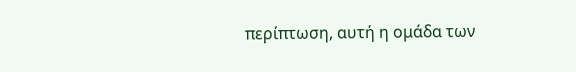περίπτωση, αυτή η ομάδα των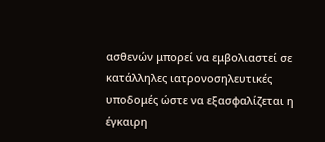ασθενών μπορεί να εμβολιαστεί σε κατάλληλες ιατρονοσηλευτικές υποδομές ώστε να εξασφαλίζεται η έγκαιρη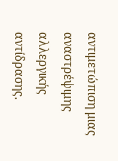αντιμετώπιση μιας αναστρέψιμης αλλεργικής αντίδρασης.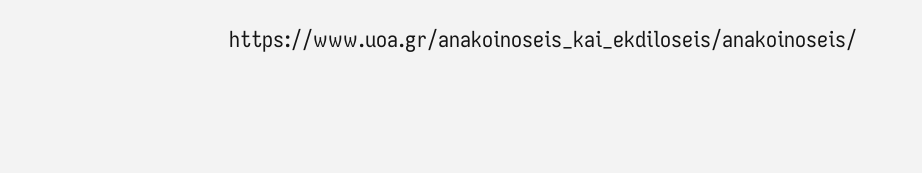https://www.uoa.gr/anakoinoseis_kai_ekdiloseis/anakoinoseis/